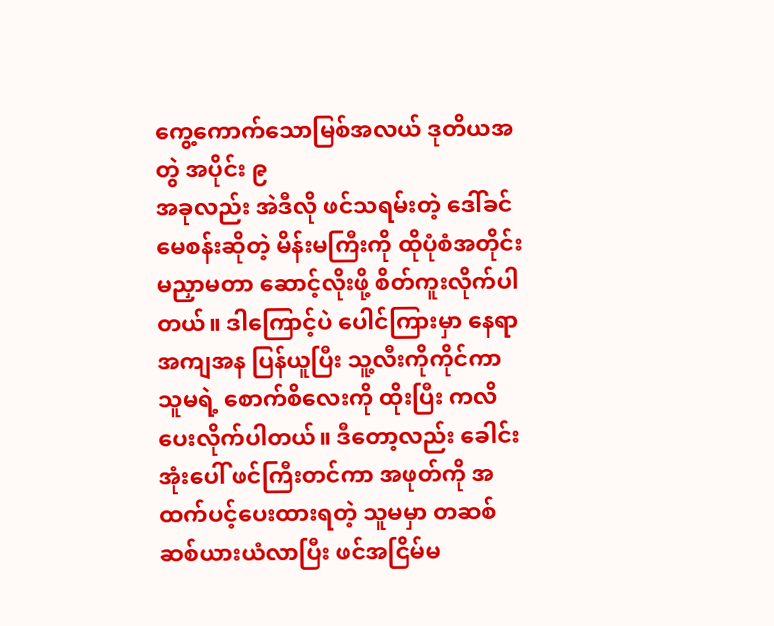ကွေ့ကောက်သောမြစ်အလယ် ဒုတိယအတွဲ အပိုင်း ၉
အခုလည်း အဲဒီလို ဖင်သရမ်းတဲ့ ဒေါ်ခင်မေစန်းဆိုတဲ့ မိန်းမကြီးကို ထိုပုံစံအတိုင်း မညှာမတာ ဆောင့်လိုးဖို့ စိတ်ကူးလိုက်ပါတယ်။ ဒါကြောင့်ပဲ ပေါင်ကြားမှာ နေရာအကျအန ပြန်ယူပြီး သူ့လီးကိုကိုင်ကာ သူမရဲ့ စောက်စိလေးကို ထိုးပြီး ကလိပေးလိုက်ပါတယ်။ ဒီတော့လည်း ခေါင်းအုံးပေါ် ဖင်ကြီးတင်ကာ အဖုတ်ကို အထက်ပင့်ပေးထားရတဲ့ သူမမှာ တဆစ်ဆစ်ယားယံလာပြီး ဖင်အငြိမ်မ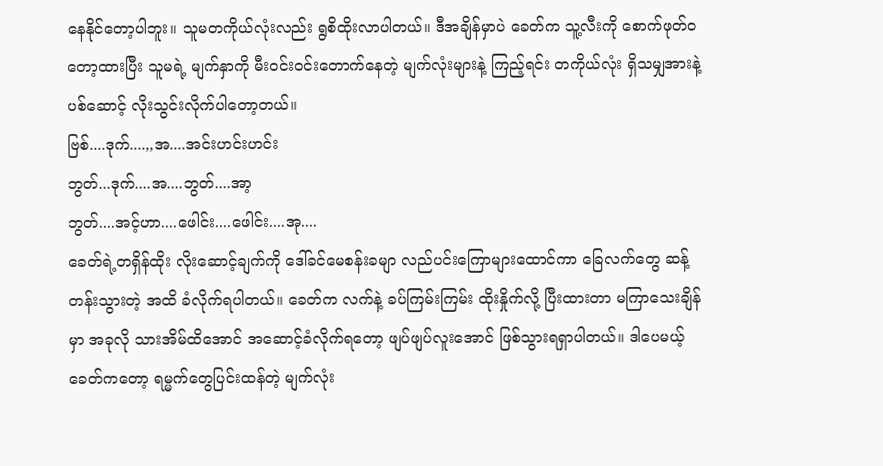နေနိုင်တော့ပါဘူး။ သူမတကိုယ်လုံးလည်း ရွစိထိုးလာပါတယ်။ ဒီအချိန်မှာပဲ ခေတ်က သူ့လီးကို စောက်ဖုတ်ဝတော့ထားပြီး သူမရဲ့ မျက်နှာကို မီးဝင်းဝင်းတောက်နေတဲ့ မျက်လုံးများနဲ့ ကြည့်ရင်း တကိုယ်လုံး ရှိသမျှအားနဲ့ ပစ်ဆောင့် လိုးသွင်းလိုက်ပါတော့တယ်။
ဗြစ်....ဒုက်....,,အ....အင်းဟင်းဟင်း
ဘွတ်...ဒုက်....အ....ဘွတ်....အာ့
ဘွတ်....အင့်ဟာ....ဖေါင်း....ဖေါင်း....အု....
ခေတ်ရဲ့တရှိန်ထိုး လိုးဆောင့်ချက်ကို ဒေါ်ခင်မေစန်းခမျာ လည်ပင်းကြောများထောင်ကာ ခြေလက်တွေ ဆန့်တန်းသွားတဲ့ အထိ ခံလိုက်ရပါတယ်။ ခေတ်က လက်နဲ့ ခပ်ကြမ်းကြမ်း ထိုးနှိုက်လို့ ပြီးထားတာ မကြာသေးချိန်မှာ အခုလို သားအိမ်ထိအောင် အဆောင့်ခံလိုက်ရတော့ ဖျပ်ဖျပ်လူးအောင် ဖြစ်သွားရရှာပါတယ်။ ဒါပေမယ့် ခေတ်ကတော့ ရမ္မက်တွေပြင်းထန်တဲ့ မျက်လုံး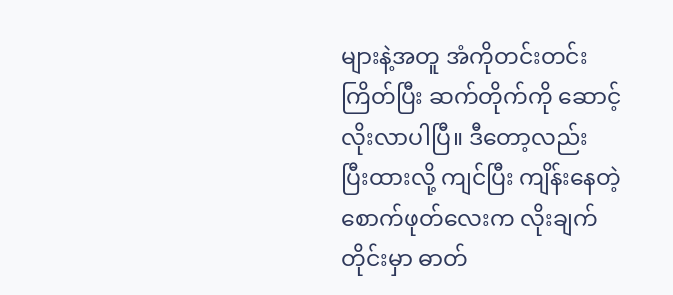များနဲ့အတူ အံကိုတင်းတင်းကြိတ်ပြီး ဆက်တိုက်ကို ဆောင့်လိုးလာပါပြီ။ ဒီတော့လည်း ပြီးထားလို့ ကျင်ပြီး ကျိန်းနေတဲ့ စောက်ဖုတ်လေးက လိုးချက်တိုင်းမှာ ဓာတ်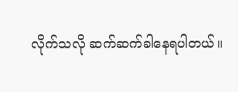လိုက်သလို ဆက်ဆက်ခါနေရပါတယ်။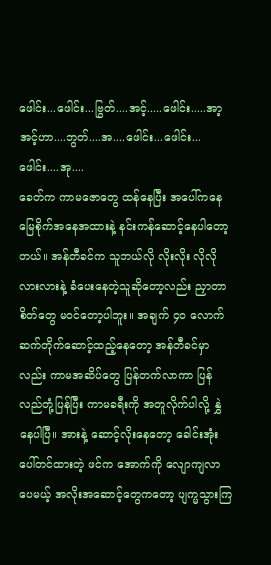ဖေါင်း...ဖေါင်း...ဗြွတ်....အင့်.....ဖေါင်း.....အာ့
အင့်ဟာ....ဘွတ်....အ....ဖေါင်း...ဖေါင်း...ဖေါင်း....အု....
ခေတ်က ကာမဇောတွေ ထန်နေပြီး အပေါ်ကနေ မြေစိုက်အနေအထားနဲ့ နင်းကန်ဆောင့်နေပါတော့တယ်။ အန်တီခင်က သူဘယ်လို လိုးလိုး လိုလိုလားလားနဲ့ ခံပေးနေတဲ့သူဆိုတော့လည်း ညှာတာစိတ်တွေ မဝင်တော့ပါဘူး။ အချက် ၄၀ လောက် ဆက်တိုက်ဆောင့်ထည့်နေတော့ အန်တီခင်မှာလည်း ကာမအဆိပ်တွေ ပြန်တက်လာကာ ပြန်လည်တုံ့ပြန်ပြီး ကာမခရီးကို အတူလိုက်ပါလို့ နွှဲနေပါပြီ။ အားနဲ့ ဆောင့်လိုးနေတော့ ခေါင်းအုံးပေါ်တင်ထားတဲ့ ဖင်က အောက်ကို လျောကျလာပေမယ့် အလိုးအဆောင့်တွေကတော့ ပျက္မသွားကြ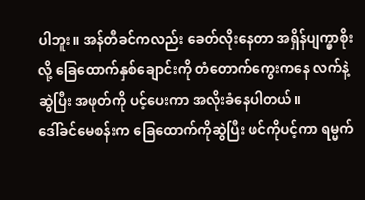ပါဘူး။ အန်တီခင်ကလည်း ခေတ်လိုးနေတာ အရှိန်ပျက္မှာစိုးလို့ ခြေထောက်နှစ်ချောင်းကို တံတောက်ကွေးကနေ လက်နဲ့ဆွဲပြီး အဖုတ်ကို ပင့်ပေးကာ အလိုးခံနေပါတယ်။
ဒေါ်ခင်မေစန်းက ခြေထောက်ကိုဆွဲပြီး ဖင်ကိုပင့်ကာ ရမ္မက်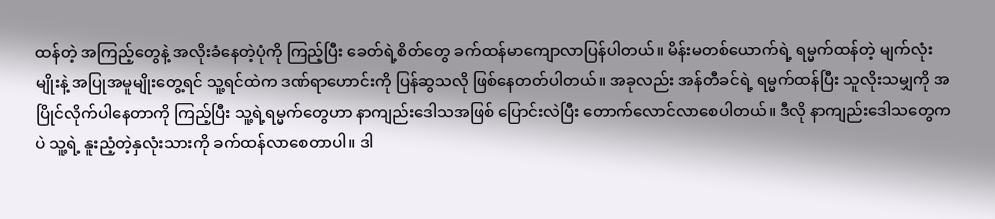ထန်တဲ့ အကြည့်တွေနဲ့ အလိုးခံနေတဲ့ပုံကို ကြည့်ပြီး ခေတ်ရဲ့စိတ်တွေ ခက်ထန်မာကျောလာပြန်ပါတယ်။ မိန်းမတစ်ယောက်ရဲ့ ရမ္မက်ထန်တဲ့ မျက်လုံးမျိုးနဲ့ အပြုအမူမျိုးတွေ့ရင် သူ့ရင်ထဲက ဒဏ်ရာဟောင်းကို ပြန်ဆွသလို ဖြစ်နေတတ်ပါတယ်။ အခုလည်း အန်တီခင်ရဲ့ ရမ္မက်ထန်ပြီး သူလိုးသမျှကို အပြိုင်လိုက်ပါနေတာကို ကြည့်ပြီး သူ့ရဲ့ရမ္မက်တွေဟာ နာကျည်းဒေါသအဖြစ် ပြောင်းလဲပြီး တောက်လောင်လာစေပါတယ်။ ဒီလို နာကျည်းဒေါသတွေကပဲ သူ့ရဲ့ နူးညံ့တဲ့နှလုံးသားကို ခက်ထန်လာစေတာပါ။ ဒါ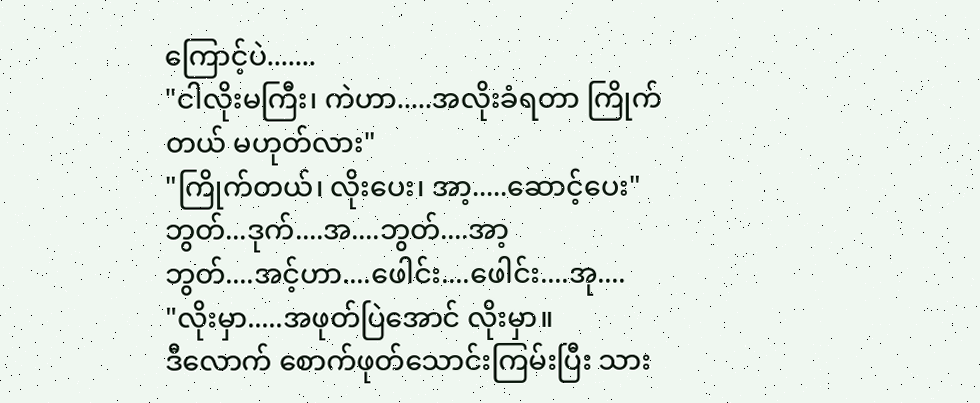ကြောင့်ပဲ.......
"ငါလိုးမကြီး၊ ကဲဟာ.....အလိုးခံရတာ ကြိုက်တယ် မဟုတ်လား"
"ကြိုက်တယ်၊ လိုးပေး၊ အာ့.....ဆောင့်ပေး"
ဘွတ်...ဒုက်....အ....ဘွတ်....အာ့
ဘွတ်....အင့်ဟာ....ဖေါင်း....ဖေါင်း....အု....
"လိုးမှာ.....အဖုတ်ပြဲအောင် လိုးမှာ။
ဒီလောက် စောက်ဖုတ်သောင်းကြမ်းပြီး သား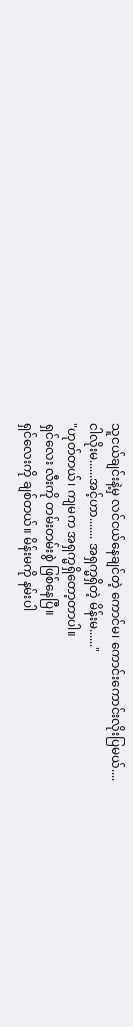သူငယ်ချင်းနဲ့မှ လင်ငယ်နေချင်တဲ့ ကောင်မ၊ ကောင်းကောင်းလိုးပြမယ်....
ငါလိုးမ......အင့်ဟာ....... အရှက္မရှိတဲ့ မိန်းမ......"
"ဟုတ်တယ်၊ ကျမက အရှက္မရှိတော့တာပါ။
ရှင်လေး လီးကို တမ်းတမ်းစွဲ ဖြစ်နေပြီ။
ရှင်လေးကို ချစ်တယ်။ မိန်းမကို နမ်းပါ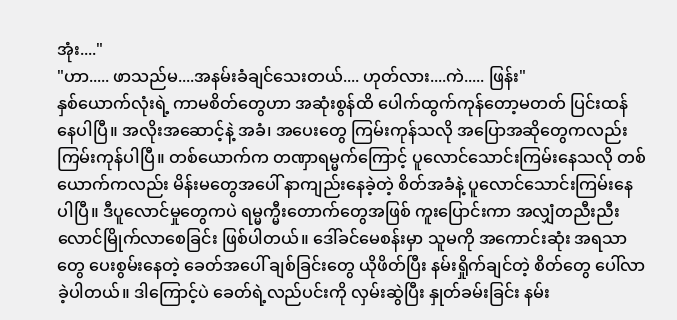အုံး...."
"ဟာ..... ဖာသည်မ....အနမ်းခံချင်သေးတယ်.... ဟုတ်လား....ကဲ..... ဖြန်း"
နှစ်ယောက်လုံးရဲ့ ကာမစိတ်တွေဟာ အဆုံးစွန်ထိ ပေါက်ထွက်ကုန်တော့မတတ် ပြင်းထန်နေပါပြီ။ အလိုးအဆောင့်နဲ့ အခံ၊ အပေးတွေ ကြမ်းကုန်သလို အပြောအဆိုတွေကလည်း ကြမ်းကုန်ပါပြီ။ တစ်ယောက်က တဏှာရမ္မက်ကြောင့် ပူလောင်သောင်းကြမ်းနေသလို တစ်ယောက်ကလည်း မိန်းမတွေအပေါ် နာကျည်းနေခဲ့တဲ့ စိတ်အခံနဲ့ ပူလောင်သောင်းကြမ်းနေပါပြီ။ ဒီပူလောင်မှုတွေကပဲ ရမ္မက္မီးတောက်တွေအဖြစ် ကူးပြောင်းကာ အလျှံတညီးညီး လောင်မြိုက်လာစေခြင်း ဖြစ်ပါတယ်။ ဒေါ်ခင်မေစန်းမှာ သူမကို အကောင်းဆုံး အရသာတွေ ပေးစွမ်းနေတဲ့ ခေတ်အပေါ် ချစ်ခြင်းတွေ ယိုဖိတ်ပြီး နမ်းရှိုက်ချင်တဲ့ စိတ်တွေ ပေါ်လာခဲ့ပါတယ်။ ဒါကြောင့်ပဲ ခေတ်ရဲ့လည်ပင်းကို လှမ်းဆွဲပြီး နှုတ်ခမ်းခြင်း နမ်း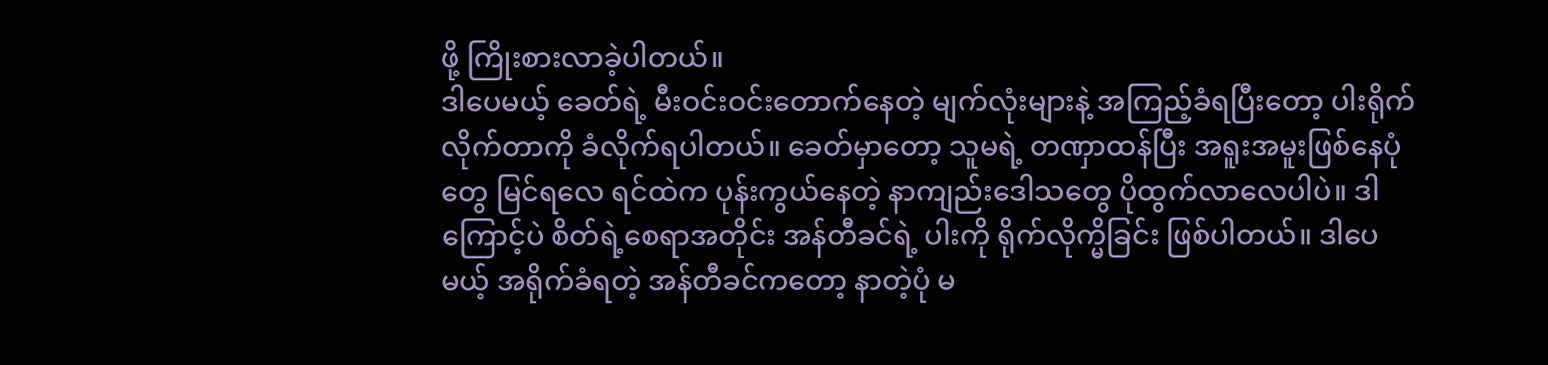ဖို့ ကြိုးစားလာခဲ့ပါတယ်။
ဒါပေမယ့် ခေတ်ရဲ့ မီးဝင်းဝင်းတောက်နေတဲ့ မျက်လုံးများနဲ့ အကြည့်ခံရပြီးတော့ ပါးရိုက်လိုက်တာကို ခံလိုက်ရပါတယ်။ ခေတ်မှာတော့ သူမရဲ့ တဏှာထန်ပြီး အရူးအမူးဖြစ်နေပုံတွေ မြင်ရလေ ရင်ထဲက ပုန်းကွယ်နေတဲ့ နာကျည်းဒေါသတွေ ပိုထွက်လာလေပါပဲ။ ဒါကြောင့်ပဲ စိတ်ရဲ့စေရာအတိုင်း အန်တီခင်ရဲ့ ပါးကို ရိုက်လိုက္မိခြင်း ဖြစ်ပါတယ်။ ဒါပေမယ့် အရိုက်ခံရတဲ့ အန်တီခင်ကတော့ နာတဲ့ပုံ မ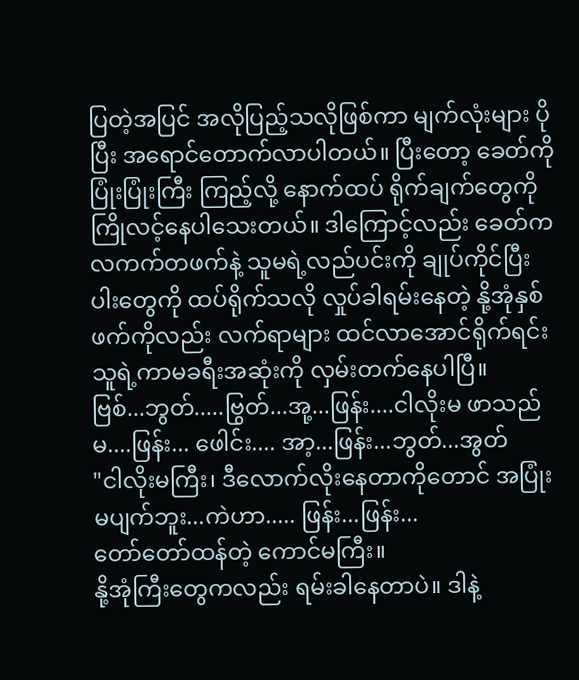ပြတဲ့အပြင် အလိုပြည့်သလိုဖြစ်ကာ မျက်လုံးများ ပိုပြီး အရောင်တောက်လာပါတယ်။ ပြီးတော့ ခေတ်ကို ပြုံးပြုံးကြီး ကြည့်လို့ နောက်ထပ် ရိုက်ချက်တွေကို ကြိုလင့်နေပါသေးတယ်။ ဒါကြောင့်လည်း ခေတ်က လကက်တဖက်နဲ့ သူမရဲ့လည်ပင်းကို ချုပ်ကိုင်ပြီး ပါးတွေကို ထပ်ရိုက်သလို လှုပ်ခါရမ်းနေတဲ့ နို့အုံနှစ်ဖက်ကိုလည်း လက်ရာများ ထင်လာအောင်ရိုက်ရင်း သူရဲ့ကာမခရီးအဆုံးကို လှမ်းတက်နေပါပြီ။
ဗြစ်...ဘွတ်.....ဗြွတ်...အု့...ဖြန်း....ငါလိုးမ ဖာသည်မ....ဖြန်း... ဖေါင်း.... အာ့...ဖြန်း...ဘွတ်...အွတ်
"ငါလိုးမကြီး၊ ဒီလောက်လိုးနေတာကိုတောင် အပြုံးမပျက်ဘူး...ကဲဟာ..... ဖြန်း...ဖြန်း...
တော်တော်ထန်တဲ့ ကောင်မကြီး။
နို့အုံကြီးတွေကလည်း ရမ်းခါနေတာပဲ။ ဒါနဲ့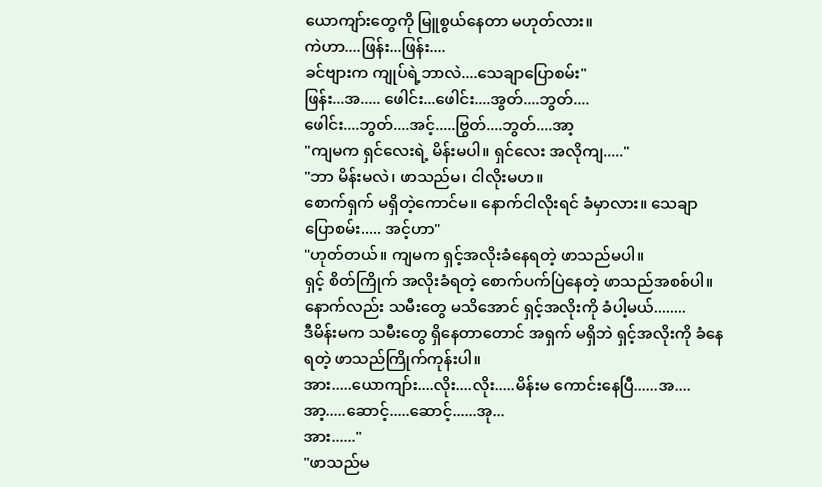ယောကျာ်းတွေကို မြူစွယ်နေတာ မဟုတ်လား။
ကဲဟာ....ဖြန်း...ဖြန်း....
ခင်ဗျားက ကျုပ်ရဲ့ဘာလဲ....သေချာပြောစမ်း"
ဖြန်း...အ..... ဖေါင်း...ဖေါင်း....အွတ်....ဘွတ်....
ဖေါင်း....ဘွတ်....အင့်.....ဗြွတ်....ဘွတ်....အာ့
"ကျမက ရှင်လေးရဲ့ မိန်းမပါ။ ရှင်လေး အလိုကျ....."
"ဘာ မိန်းမလဲ၊ ဖာသည်မ၊ ငါလိုးမဟ။
စောက်ရှက် မရှိတဲ့ကောင်မ။ နောက်ငါလိုးရင် ခံမှာလား။ သေချာပြောစမ်း..... အင့်ဟာ"
"ဟုတ်တယ်။ ကျမက ရှင့်အလိုးခံနေရတဲ့ ဖာသည်မပါ။
ရှင့် စိတ်ကြိုက် အလိုးခံရတဲ့ စောက်ပက်ပြဲနေတဲ့ ဖာသည်အစစ်ပါ။
နောက်လည်း သမီးတွေ မသိအောင် ရှင့်အလိုးကို ခံပါ့မယ်........
ဒီမိန်းမက သမီးတွေ ရှိနေတာတောင် အရှက် မရှိဘဲ ရှင့်အလိုးကို ခံနေရတဲ့ ဖာသည်ကြိုက်ကုန်းပါ။
အား.....ယောကျာ်း....လိုး....လိုး.....မိန်းမ ကောင်းနေပြီ......အ....အာ့.....ဆောင့်.....ဆောင့်......အု...
အား......"
"ဖာသည်မ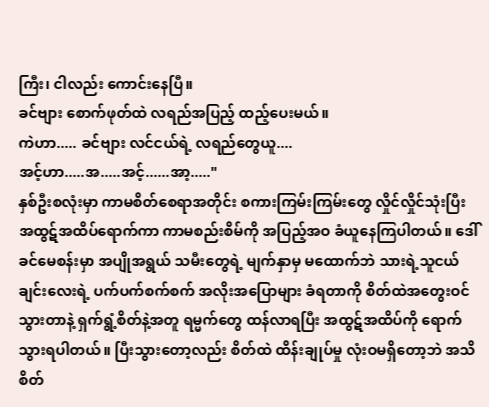ကြီး၊ ငါလည်း ကောင်းနေပြီ။
ခင်ဗျား စောက်ဖုတ်ထဲ လရည်အပြည့် ထည့်ပေးမယ်။
ကဲဟာ..... ခင်ဗျား လင်ငယ်ရဲ့ လရည်တွေယူ....
အင့်ဟာ.....အ.....အင့်......အာ့....."
နှစ်ဦးစလုံးမှာ ကာမစိတ်စေရာအတိုင်း စကားကြမ်းကြမ်းတွေ လှိုင်လှိုင်သုံးပြီး အထွဋ်အထိပ်ရောက်ကာ ကာမစည်းစိမ်ကို အပြည့်အဝ ခံယူနေကြပါတယ်။ ဒေါ်ခင်မေစန်းမှာ အပျိုအရွယ် သမီးတွေရဲ့ မျက်နှာမှ မထောက်ဘဲ သားရဲ့သူငယ်ချင်းလေးရဲ့ ပက်ပက်စက်စက် အလိုးအပြောများ ခံရတာကို စိတ်ထဲအတွေးဝင်သွားတာနဲ့ ရှက်ရွံ့စိတ်နဲ့အတူ ရမ္မက်တွေ ထန်လာရပြီး အထွဋ်အထိပ်ကို ရောက်သွားရပါတယ်။ ပြီးသွားတော့လည်း စိတ်ထဲ ထိန်းချုပ်မှု လုံးဝမရှိတော့ဘဲ အသိစိတ်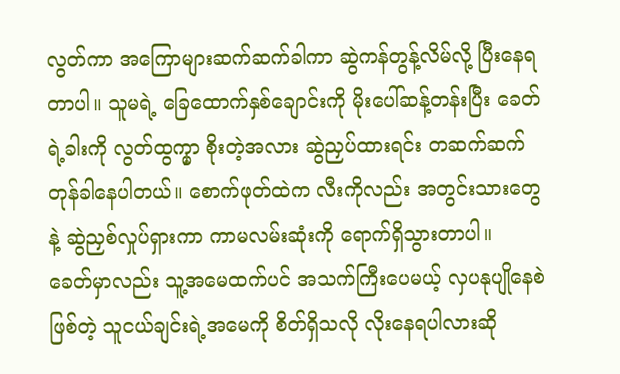လွတ်ကာ အကြောများဆက်ဆက်ခါကာ ဆွဲကန်တွန့်လိမ်လို့ ပြီးနေရတာပါ။ သူမရဲ့ ခြေထောက်နှစ်ချောင်းကို မိုးပေါ်ဆန့်တန်းပြီး ခေတ်ရဲ့ခါးကို လွတ်ထွက္မှာ စိုးတဲ့အလား ဆွဲညှပ်ထားရင်း တဆက်ဆက်တုန်ခါနေပါတယ်။ စောက်ဖုတ်ထဲက လီးကိုလည်း အတွင်းသားတွေနဲ့ ဆွဲညှစ်လှုပ်ရှားကာ ကာမလမ်းဆုံးကို ရောက်ရှိသွားတာပါ။
ခေတ်မှာလည်း သူ့အမေထက်ပင် အသက်ကြီးပေမယ့် လှပနုပျိုနေစဲ ဖြစ်တဲ့ သူငယ်ချင်းရဲ့အမေကို စိတ်ရှိသလို လိုးနေရပါလားဆို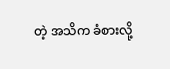တဲ့ အသိက ခံစားလို့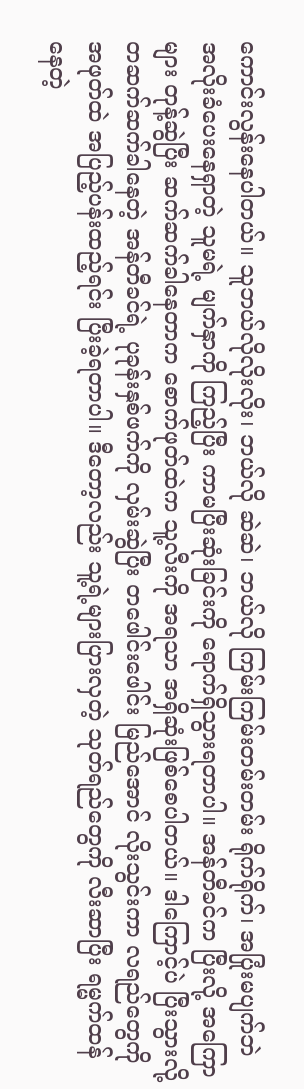ကောင်းလွန်းနေပါတယ်။ သူဘယ်လိုလိုးလိုး၊ ဘယ်လို ဆဲဆဲ၊ ဘယ်လို ကြမ်းကြမ်းတမ်းတမ်း ရိုက်ရိုက်၊ အပြုံးမပျက်ဘဲ အလိုးခံပေးနေရှာတဲ့ သူမရဲ့ မျက်နှာကို ကြည့်ပြီး ကာမပြီးဆုံးခြင်းကို ရောက်ရှိသွားရတာပါ။ အန်တီခင်က ပြီးလို့ အကြောများ တုန့်ဆွဲပြီး ဆက်ဆက်ခါနေတာက စောက်ဖုတ်ထဲက သူ့လီးကို အရသာ အရှိဆုံးဖြစ်စေပါတယ်။ ဒါကြောင့်ပဲ ပြီးသွားလို့ တဆက်ဆက်ခါနေတဲ့ အန်တီခင်ရဲ့ ပုခုန်းနှစ်ဖက်ကို လှမ်းဆွဲပြီး တဖေါင်းဖေါင်း မြည်အောင် လိုးသွင်းကာ လရည်တွေကို အဖုတ်ထဲ အပြည့်ပန်းထည့်ရင်း ပြီးခဲ့ရတာပါ။ ဒီတော့လည်း သူ့ရဲ့များပြားလှတဲ့ သုတ်ရည်တွေကို လီးဆာပြီး ရမ္မက်ထန်နေတဲ့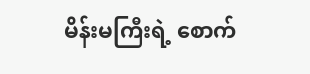မိန်းမကြီးရဲ့ စောက်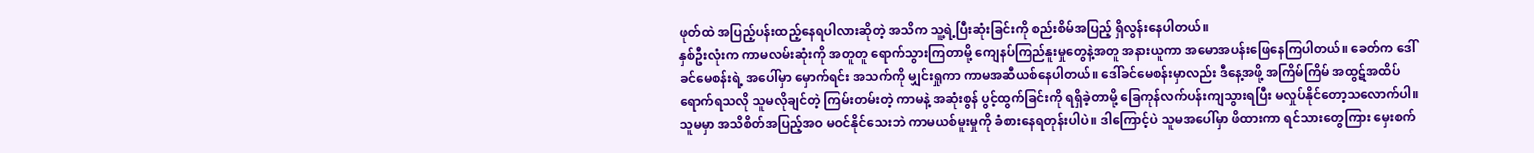ဖုတ်ထဲ အပြည့်ပန်းထည့်နေရပါလားဆိုတဲ့ အသိက သူ့ရဲ့ပြီးဆုံးခြင်းကို စည်းစိမ်အပြည့် ရှိလွန်းနေပါတယ်။
နှစ်ဦးလုံးက ကာမလမ်းဆုံးကို အတူတူ ရောက်သွားကြတာမို့ ကျေနပ်ကြည်နူးမှုတွေနဲ့အတူ အနားယူကာ အမောအပန်းဖြေနေကြပါတယ်။ ခေတ်က ဒေါ်ခင်မေစန်းရဲ့ အပေါ်မှာ မှောက်ရင်း အသက်ကို မျှင်းရှုကာ ကာမအဆီယစ်နေပါတယ်။ ဒေါ်ခင်မေစန်းမှာလည်း ဒီနေ့အဖို့ အကြိမ်ကြိမ် အထွဋ်အထိပ်ရောက်ရသလို သူမလိုချင်တဲ့ ကြမ်းတမ်းတဲ့ ကာမနဲ့ အဆုံးစွန် ပွင့်ထွက်ခြင်းကို ရရှိခဲ့တာမို့ ခြေကုန်လက်ပန်းကျသွားရပြီး မလှုပ်နိုင်တော့သလောက်ပါ။ သူမမှာ အသိစိတ်အပြည့်အဝ မဝင်နိုင်သေးဘဲ ကာမယစ်မူးမှုကို ခံစားနေရတုန်းပါပဲ။ ဒါကြောင့်ပဲ သူမအပေါ်မှာ ဖိထားကာ ရင်သားတွေကြား မှေးစက်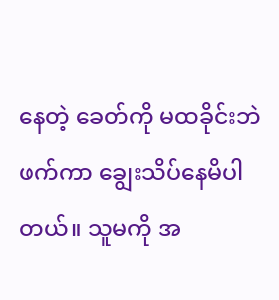နေတဲ့ ခေတ်ကို မထခိုင်းဘဲ ဖက်ကာ ချွေးသိပ်နေမိပါတယ်။ သူမကို အ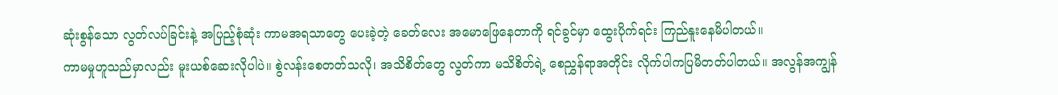ဆုံးစွန်သော လွတ်လပ်ခြင်းနဲ့ အပြည့်စုံဆုံး ကာမအရသာတွေ ပေးခဲ့တဲ့ ခေတ်လေး အမောဖြေနေတာကို ရင်ခွင်မှာ ထွေးပိုက်ရင်း ကြည်နူးနေမိပါတယ်။
ကာမမှုဟူသည်မှာလည်း မူးယစ်ဆေးလိုပါပဲ။ စွဲလန်းစေတတ်သလို၊ အသိစိတ်တွေ လွတ်ကာ မသိစိတ်ရဲ့ စေညွှန်ရာအတိုင်း လိုက်ပါကပြမိတတ်ပါတယ်။ အလွန်အကျွန်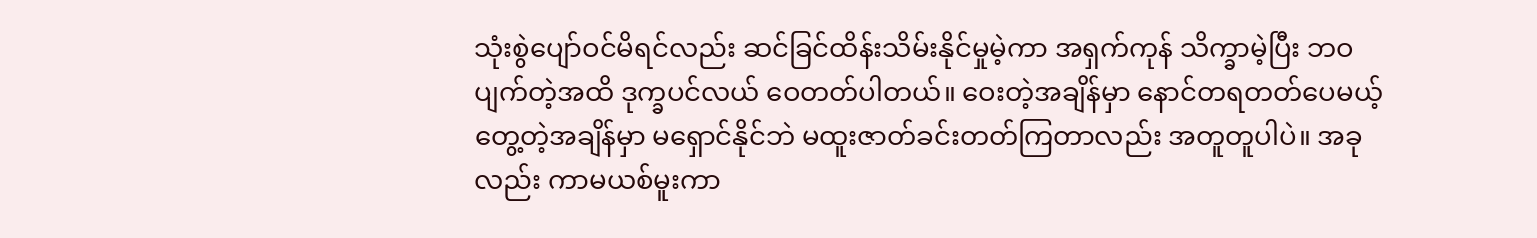သုံးစွဲပျော်ဝင်မိရင်လည်း ဆင်ခြင်ထိန်းသိမ်းနိုင်မှုမဲ့ကာ အရှက်ကုန် သိက္ခာမဲ့ပြီး ဘဝပျက်တဲ့အထိ ဒုက္ခပင်လယ် ဝေတတ်ပါတယ်။ ဝေးတဲ့အချိန်မှာ နောင်တရတတ်ပေမယ့် တွေ့တဲ့အချိန်မှာ မရှောင်နိုင်ဘဲ မထူးဇာတ်ခင်းတတ်ကြတာလည်း အတူတူပါပဲ။ အခုလည်း ကာမယစ်မူးကာ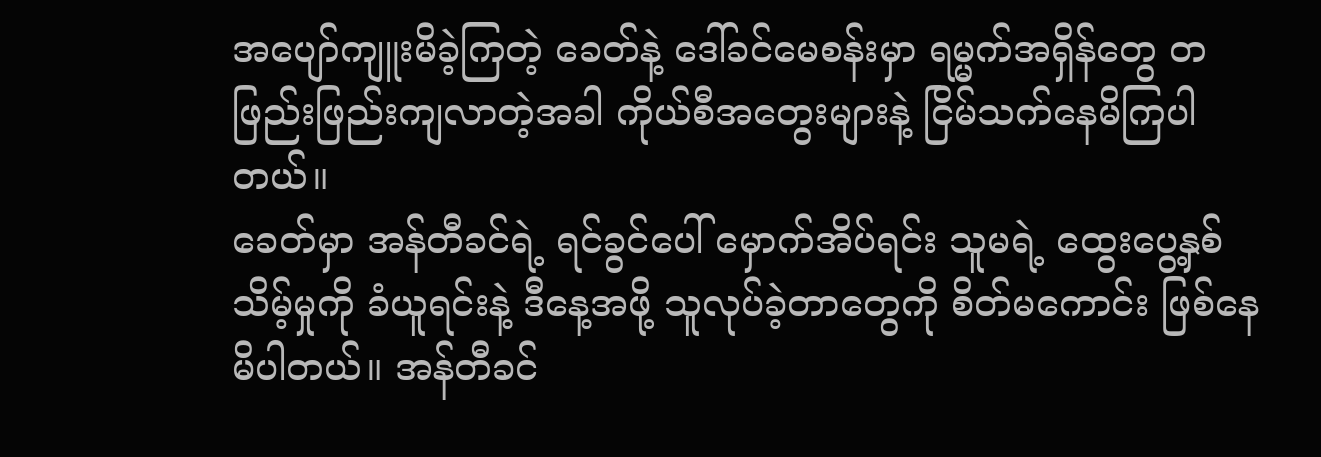အပျော်ကျူးမိခဲ့ကြတဲ့ ခေတ်နဲ့ ဒေါ်ခင်မေစန်းမှာ ရမ္မက်အရှိန်တွေ တဖြည်းဖြည်းကျလာတဲ့အခါ ကိုယ်စီအတွေးများနဲ့ ငြိမ်သက်နေမိကြပါတယ်။
ခေတ်မှာ အန်တီခင်ရဲ့ ရင်ခွင်ပေါ် မှောက်အိပ်ရင်း သူမရဲ့ ထွေးပွေ့နှစ်သိမ့်မှုကို ခံယူရင်းနဲ့ ဒီနေ့အဖို့ သူလုပ်ခဲ့တာတွေကို စိတ်မကောင်း ဖြစ်နေမိပါတယ်။ အန်တီခင်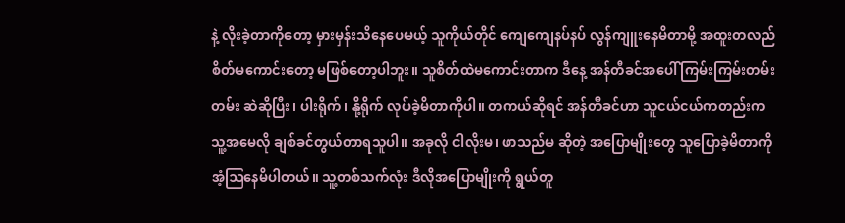နဲ့ လိုးခဲ့တာကိုတော့ မှားမှန်းသိနေပေမယ့် သူကိုယ်တိုင် ကျေကျေနပ်နပ် လွန်ကျူးနေမိတာမို့ အထူးတလည် စိတ်မကောင်းတော့ မဖြစ်တော့ပါဘူး။ သူစိတ်ထဲမကောင်းတာက ဒီနေ့ အန်တီခင်အပေါ် ကြမ်းကြမ်းတမ်းတမ်း ဆဲဆိုပြီး၊ ပါးရိုက်၊ နို့ရိုက် လုပ်ခဲ့မိတာကိုပါ။ တကယ်ဆိုရင် အန်တီခင်ဟာ သူငယ်ငယ်ကတည်းက သူ့အမေလို ချစ်ခင်တွယ်တာရသူပါ။ အခုလို ငါလိုးမ၊ ဖာသည်မ ဆိုတဲ့ အပြောမျိုးတွေ သူပြောခဲ့မိတာကို အံ့ဩနေမိပါတယ်။ သူ့တစ်သက်လုံး ဒီလိုအပြောမျိုးကို ရွယ်တူ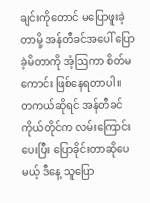ချင်းကိုတောင် မပြောဖူးခဲ့တာမို့ အန်တီခင်အပေါ် ပြောခဲ့မိတာကို အံ့ဩကာ စိတ်မကောင်း ဖြစ်နေရတာပါ။
တကယ်ဆိုရင် အန်တီခင်ကိုယ်တိုင်က လမ်းကြောင်းပေးပြီး ပြောခိုင်းတာဆိုပေမယ့် ဒီနေ့ သူပြော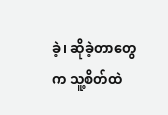ခဲ့၊ ဆိုခဲ့တာတွေက သူ့စိတ်ထဲ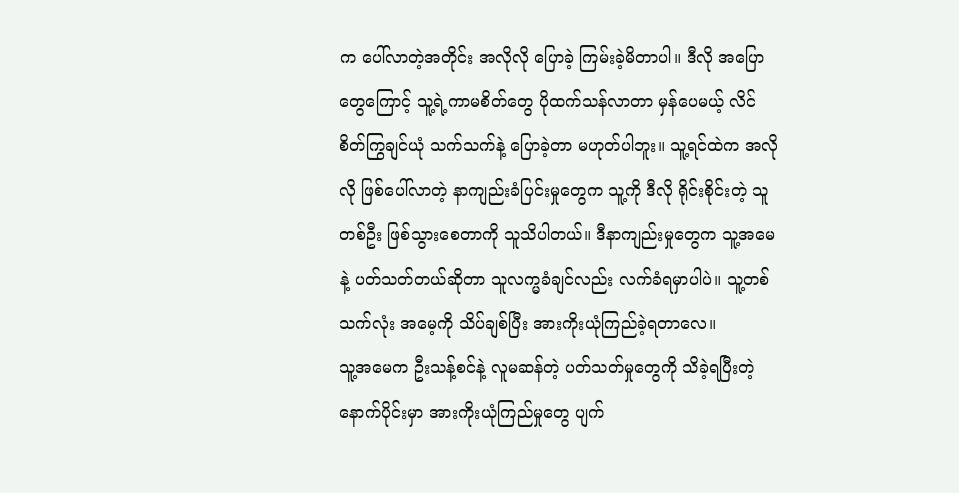က ပေါ်လာတဲ့အတိုင်း အလိုလို ပြောခဲ့ ကြမ်းခဲ့မိတာပါ။ ဒီလို အပြောတွေကြောင့် သူ့ရဲ့ကာမစိတ်တွေ ပိုထက်သန်လာတာ မှန်ပေမယ့် လိင်စိတ်ကြွချင်ယုံ သက်သက်နဲ့ ပြောခဲ့တာ မဟုတ်ပါဘူး။ သူ့ရင်ထဲက အလိုလို ဖြစ်ပေါ်လာတဲ့ နာကျည်းခံပြင်းမှုတွေက သူ့ကို ဒီလို ရိုင်းစိုင်းတဲ့ သူတစ်ဦး ဖြစ်သွားစေတာကို သူသိပါတယ်။ ဒီနာကျည်းမှုတွေက သူ့အမေနဲ့ ပတ်သတ်တယ်ဆိုတာ သူလက္မခံချင်လည်း လက်ခံရမှာပါပဲ။ သူ့တစ်သက်လုံး အမေ့ကို သိပ်ချစ်ပြီး အားကိုးယုံကြည်ခဲ့ရတာလေ။
သူ့အမေက ဦးသန့်စင်နဲ့ လူမဆန်တဲ့ ပတ်သတ်မှုတွေကို သိခဲ့ရပြီးတဲ့နောက်ပိုင်းမှာ အားကိုးယုံကြည်မှုတွေ ပျက်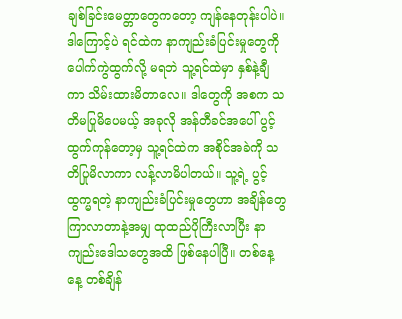ချစ်ခြင်းမေတ္တာတွေကတော့ ကျန်နေတုန်းပါပဲ။ ဒါကြောင့်ပဲ ရင်ထဲက နာကျည်းခံပြင်းမှုတွေကို ပေါက်ကွဲထွက်လို့ မရဘဲ သူ့ရင်ထဲမှာ နှစ်နဲ့ချီကာ သိမ်းထားမိတာလေ။ ဒါတွေကို အစက သတိမပြုမိပေမယ့် အခုလို အန်တီခင်အပေါ် ပွင့်ထွက်ကုန်တော့မှ သူ့ရင်ထဲက အစိုင်အခဲကို သတိပြုမိလာကာ လန့်လာမိပါတယ်။ သူ့ရဲ့ ပွင့်ထွက္မရတဲ့ နာကျည်းခံပြင်းမှုတွေဟာ အချိန်တွေ ကြာလာတာနဲ့အမျှ ထုထည်ပိုကြီးလာပြီး နာကျည်းဒေါသတွေအထိ ဖြစ်နေပါပြီ။ တစ်နေ့နေ့ တစ်ချိန်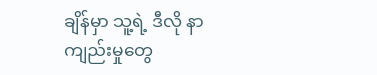ချိန်မှာ သူ့ရဲ့ ဒီလို နာကျည်းမှုတွေ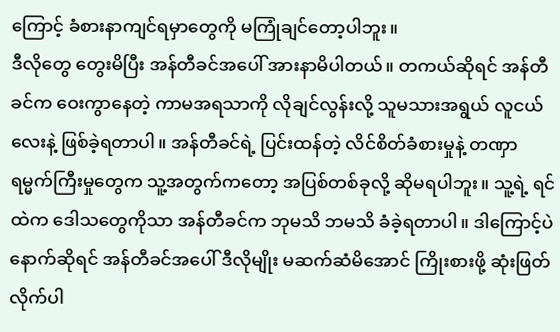ကြောင့် ခံစားနာကျင်ရမှာတွေကို မကြုံချင်တော့ပါဘူး။
ဒီလိုတွေ တွေးမိပြီး အန်တီခင်အပေါ် အားနာမိပါတယ်။ တကယ်ဆိုရင် အန်တီခင်က ဝေးကွာနေတဲ့ ကာမအရသာကို လိုချင်လွန်းလို့ သူမသားအရွယ် လူငယ်လေးနဲ့ ဖြစ်ခဲ့ရတာပါ။ အန်တီခင်ရဲ့ ပြင်းထန်တဲ့ လိင်စိတ်ခံစားမှုနဲ့ တဏှာရမ္မက်ကြီးမှုတွေက သူ့အတွက်ကတော့ အပြစ်တစ်ခုလို့ ဆိုမရပါဘူး။ သူ့ရဲ့ ရင်ထဲက ဒေါသတွေကိုသာ အန်တီခင်က ဘုမသိ ဘမသိ ခံခဲ့ရတာပါ။ ဒါကြောင့်ပဲ နောက်ဆိုရင် အန်တီခင်အပေါ် ဒီလိုမျိုး မဆက်ဆံမိအောင် ကြိုးစားဖို့ ဆုံးဖြတ်လိုက်ပါ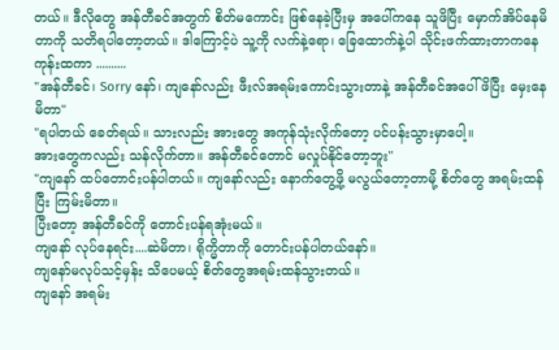တယ်။ ဒီလိုတွေ အန်တီခင်အတွက် စိတ်မကောင်း ဖြစ်နေခဲ့ပြီးမှ အပေါ်ကနေ သူဖိပြီး မှောက်အိပ်နေမိတာကို သတိရပါတော့တယ်။ ဒါကြောင့်ပဲ သူ့ကို လက်နဲ့ရော၊ ခြေထောက်နဲ့ပါ သိုင်းဖက်ထားတာကနေ ကုန်းထကာ ..........
"အန်တီခင်၊ Sorry နော်၊ ကျနော်လည်း ဖီးလ်အရမ်းကောင်းသွားတာနဲ့ အန်တီခင်အပေါ် ဖိပြီး မှေးနေမိတာ"
"ရပါတယ် ခေတ်ရယ်။ သားလည်း အားတွေ အကုန်သုံးလိုက်တော့ ပင်ပန်းသွားမှာပေါ့။
အားတွေကလည်း သန်လိုက်တာ။ အန်တီခင်တောင် မလှုပ်နိုင်တော့ဘူး"
"ကျနော် ထပ်တောင်းပန်ပါတယ်။ ကျနော်လည်း နောက်တွေ့ဖို့ မလွယ်တော့တာမို့ စိတ်တွေ အရမ်းထန်ပြီး ကြမ်းမိတာ။
ပြီးတော့ အန်တီခင်ကို တောင်းပန်ရအုံးမယ်။
ကျနော် လုပ်နေရင်း....ဆဲမိတာ၊ ရိုက္မိတာကို တောင်းပန်ပါတယ်နော်။
ကျနော်မလုပ်သင့်မှန်း သိပေမယ့် စိတ်တွေအရမ်းထန်သွားတယ်။
ကျနော် အရမ်း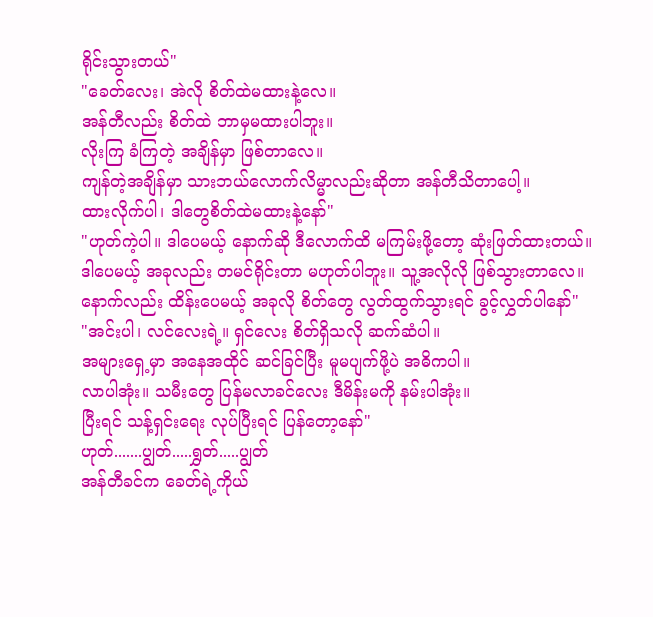ရိုင်းသွားတယ်"
"ခေတ်လေး၊ အဲလို စိတ်ထဲမထားနဲ့လေ။
အန်တီလည်း စိတ်ထဲ ဘာမှမထားပါဘူး။
လိုးကြ ခံကြတဲ့ အချိန်မှာ ဖြစ်တာလေ။
ကျန်တဲ့အချိန်မှာ သားဘယ်လောက်လိမ္မာလည်းဆိုတာ အန်တီသိတာပေါ့။
ထားလိုက်ပါ၊ ဒါတွေစိတ်ထဲမထားနဲ့နော်"
"ဟုတ်ကဲ့ပါ။ ဒါပေမယ့် နောက်ဆို ဒီလောက်ထိ မကြမ်းဖို့တော့ ဆုံးဖြတ်ထားတယ်။
ဒါပေမယ့် အခုလည်း တမင်ရိုင်းတာ မဟုတ်ပါဘူး။ သူ့အလိုလို ဖြစ်သွားတာလေ။
နောက်လည်း ထိန်းပေမယ့် အခုလို စိတ်တွေ လွတ်ထွက်သွားရင် ခွင့်လွှတ်ပါနော်"
"အင်းပါ၊ လင်လေးရဲ့။ ရှင်လေး စိတ်ရှိသလို ဆက်ဆံပါ။
အများရှေ့မှာ အနေအထိုင် ဆင်ခြင်ပြီး မူမပျက်ဖို့ပဲ အဓိကပါ။
လာပါအုံး။ သမီးတွေ ပြန်မလာခင်လေး ဒီမိန်းမကို နမ်းပါအုံး။
ပြီးရင် သန့်ရှင်းရေး လုပ်ပြီးရင် ပြန်တော့နော်"
ဟုတ်.......ပျွတ်.....ရွှတ်.....ပျွတ်
အန်တီခင်က ခေတ်ရဲ့ကိုယ်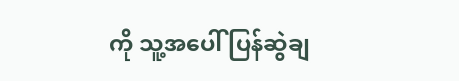ကို သူ့အပေါ် ပြန်ဆွဲချ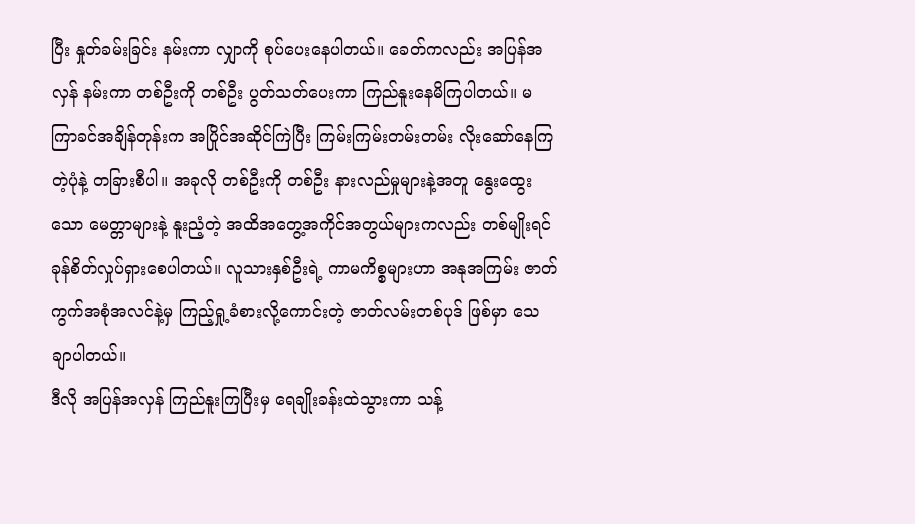ပြီး နှုတ်ခမ်းခြင်း နမ်းကာ လျှာကို စုပ်ပေးနေပါတယ်။ ခေတ်ကလည်း အပြန်အလှန် နမ်းကာ တစ်ဦးကို တစ်ဦး ပွတ်သတ်ပေးကာ ကြည်နူးနေမိကြပါတယ်။ မကြာခင်အချိန်တုန်းက အပြိုင်အဆိုင်ကြဲပြီး ကြမ်းကြမ်းတမ်းတမ်း လိုးဆော်နေကြတဲ့ပုံနဲ့ တခြားစီပါ။ အခုလို တစ်ဦးကို တစ်ဦး နားလည်မှုများနဲ့အတူ နွေးထွေးသော မေတ္တာများနဲ့ နူးညံ့တဲ့ အထိအတွေ့အကိုင်အတွယ်များကလည်း တစ်မျိုးရင်ခုန်စိတ်လှုပ်ရှားစေပါတယ်။ လူသားနှစ်ဦးရဲ့ ကာမကိစ္စများဟာ အနုအကြမ်း ဇာတ်ကွက်အစုံအလင်နဲ့မှ ကြည့်ရှု့ခံစားလို့ကောင်းတဲ့ ဇာတ်လမ်းတစ်ပုဒ် ဖြစ်မှာ သေချာပါတယ်။
ဒီလို အပြန်အလှန် ကြည်နူးကြပြီးမှ ရေချိုးခန်းထဲသွားကာ သန့်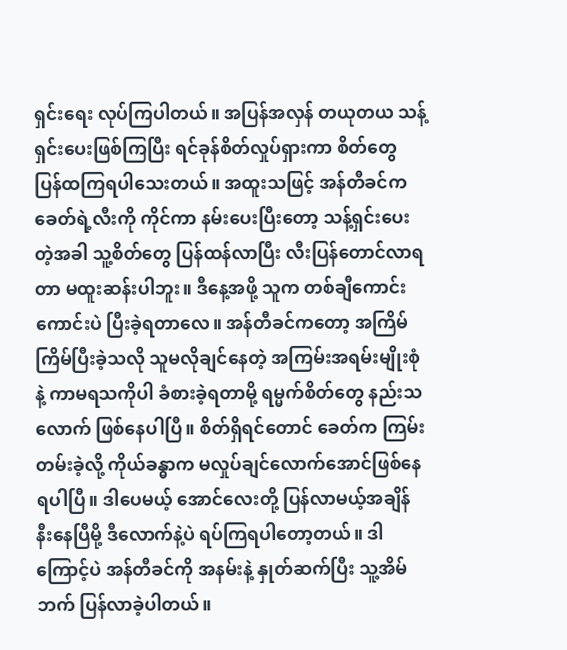ရှင်းရေး လုပ်ကြပါတယ်။ အပြန်အလှန် တယုတယ သန့်ရှင်းပေးဖြစ်ကြပြီး ရင်ခုန်စိတ်လှုပ်ရှားကာ စိတ်တွေ ပြန်ထကြရပါသေးတယ်။ အထူးသဖြင့် အန်တီခင်က ခေတ်ရဲ့လီးကို ကိုင်ကာ နမ်းပေးပြီးတော့ သန့်ရှင်းပေးတဲ့အခါ သူ့စိတ်တွေ ပြန်ထန်လာပြီး လီးပြန်တောင်လာရတာ မထူးဆန်းပါဘူး။ ဒီနေ့အဖို့ သူက တစ်ချီကောင်းကောင်းပဲ ပြီးခဲ့ရတာလေ။ အန်တီခင်ကတော့ အကြိမ်ကြိမ်ပြီးခဲ့သလို သူမလိုချင်နေတဲ့ အကြမ်းအရမ်းမျိုးစုံနဲ့ ကာမရသကိုပါ ခံစားခဲ့ရတာမို့ ရမ္မက်စိတ်တွေ နည်းသလောက် ဖြစ်နေပါပြီ။ စိတ်ရှိရင်တောင် ခေတ်က ကြမ်းတမ်းခဲ့လို့ ကိုယ်ခန္ဓာက မလှုပ်ချင်လောက်အောင်ဖြစ်နေရပါပြီ။ ဒါပေမယ့် အောင်လေးတို့ ပြန်လာမယ့်အချိန် နီးနေပြီမို့ ဒီလောက်နဲ့ပဲ ရပ်ကြရပါတော့တယ်။ ဒါကြောင့်ပဲ အန်တီခင်ကို အနမ်းနဲ့ နှုတ်ဆက်ပြီး သူ့အိမ်ဘက် ပြန်လာခဲ့ပါတယ်။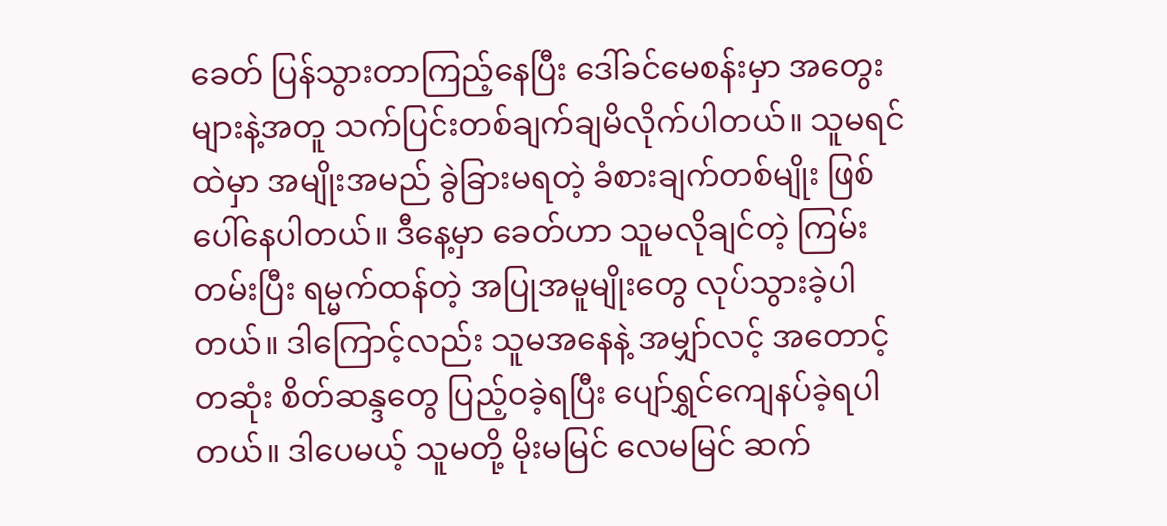ခေတ် ပြန်သွားတာကြည့်နေပြီး ဒေါ်ခင်မေစန်းမှာ အတွေးများနဲ့အတူ သက်ပြင်းတစ်ချက်ချမိလိုက်ပါတယ်။ သူမရင်ထဲမှာ အမျိုးအမည် ခွဲခြားမရတဲ့ ခံစားချက်တစ်မျိုး ဖြစ်ပေါ်နေပါတယ်။ ဒီနေ့မှာ ခေတ်ဟာ သူမလိုချင်တဲ့ ကြမ်းတမ်းပြီး ရမ္မက်ထန်တဲ့ အပြုအမူမျိုးတွေ လုပ်သွားခဲ့ပါတယ်။ ဒါကြောင့်လည်း သူမအနေနဲ့ အမျှာ်လင့် အတောင့်တဆုံး စိတ်ဆန္ဒတွေ ပြည့်ဝခဲ့ရပြီး ပျော်ရွှင်ကျေနပ်ခဲ့ရပါတယ်။ ဒါပေမယ့် သူမတို့ မိုးမမြင် လေမမြင် ဆက်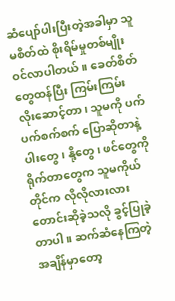ဆံပျော်ပါးပြီးတဲ့အခါမှာ သူမစိတ်ထဲ စိုးရိမ်မှုတစ်မျိုး ဝင်လာပါတယ်။ ခေတ်စိတ်တွေထန်ပြီး ကြမ်းကြမ်း လိုးဆောင့်တာ၊ သူမကို ပက်ပက်စက်စက် ပြောဆိုတာနဲ့ ပါးတွေ၊ နို့တွေ၊ ဖင်တွေကို ရိုက်တာတွေက သူမကိုယ်တိုင်က လိုလိုလားလား တောင်းဆိုခဲ့သလို ခွင့်ပြုခဲ့တာပါ။ ဆက်ဆံနေကြတဲ့ အချိန်မှာတော့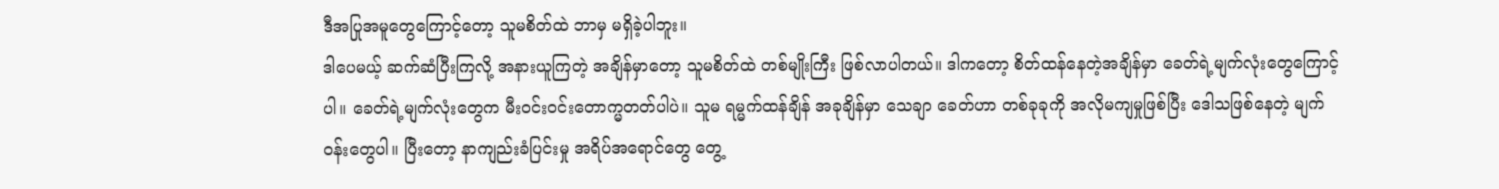ဒီအပြုအမူတွေကြောင့်တော့ သူမစိတ်ထဲ ဘာမှ မရှိခဲ့ပါဘူး။
ဒါပေမယ့် ဆက်ဆံပြီးကြလို့ အနားယူကြတဲ့ အချိန်မှာတော့ သူမစိတ်ထဲ တစ်မျိုးကြီး ဖြစ်လာပါတယ်။ ဒါကတော့ စိတ်ထန်နေတဲ့အချိန်မှာ ခေတ်ရဲ့မျက်လုံးတွေကြောင့်ပါ။ ခေတ်ရဲ့မျက်လုံးတွေက မီးဝင်းဝင်းတောက္မတတ်ပါပဲ။ သူမ ရမ္မက်ထန်ချိန် အခုချိန်မှာ သေချာ ခေတ်ဟာ တစ်ခုခုကို အလိုမကျမှုဖြစ်ပြီး ဒေါသဖြစ်နေတဲ့ မျက်ဝန်းတွေပါ။ ပြီးတော့ နာကျည်းခံပြင်းမှု အရိပ်အရောင်တွေ တွေ့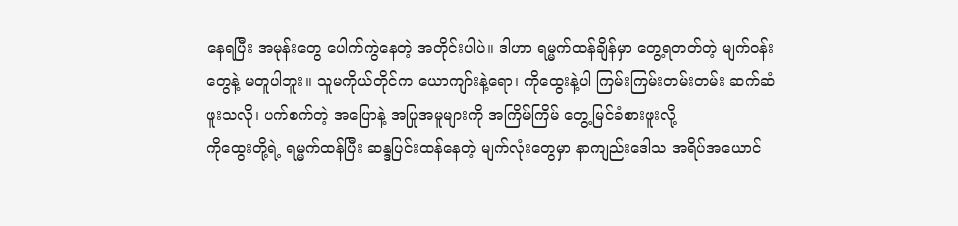နေရပြီး အမုန်းတွေ ပေါက်ကွဲနေတဲ့ အတိုင်းပါပဲ။ ဒါဟာ ရမ္မက်ထန်ချိန်မှာ တွေ့ရတတ်တဲ့ မျက်ဝန်းတွေနဲ့ မတူပါဘူး။ သူမကိုယ်တိုင်က ယောကျာ်းနဲ့ရော၊ ကိုထွေးနဲ့ပါ ကြမ်းကြမ်းတမ်းတမ်း ဆက်ဆံဖူးသလို၊ ပက်စက်တဲ့ အပြောနဲ့ အပြုအမူများကို အကြိမ်ကြိမ် တွေ့မြင်ခံစားဖူးလို့
ကိုထွေးတို့ရဲ့ ရမ္မက်ထန်ပြီး ဆန္ဒပြင်းထန်နေတဲ့ မျက်လုံးတွေမှာ နာကျည်းဒေါသ အရိပ်အယောင်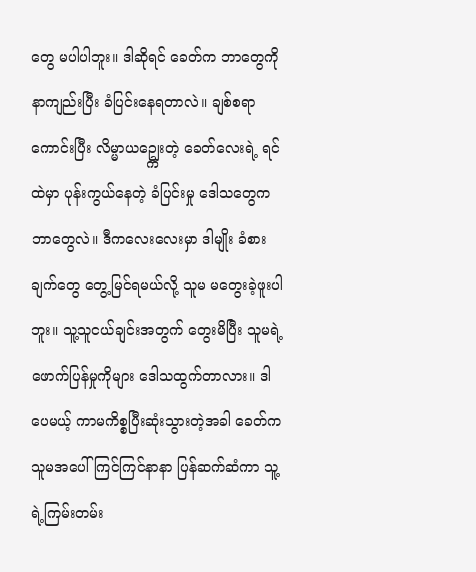တွေ မပါပါဘူး။ ဒါဆိုရင် ခေတ်က ဘာတွေကို နာကျည်းပြီး ခံပြင်းနေရတာလဲ။ ချစ်စရာကောင်းပြီး လိမ္မာယဥ္ကျေးတဲ့ ခေတ်လေးရဲ့ ရင်ထဲမှာ ပုန်းကွယ်နေတဲ့ ခံပြင်းမှု ဒေါသတွေက ဘာတွေလဲ။ ဒီကလေးလေးမှာ ဒါမျိုး ခံစားချက်တွေ တွေ့မြင်ရမယ်လို့ သူမ မတွေးခဲ့ဖူးပါဘူး။ သူ့သူငယ်ချင်းအတွက် တွေးမိပြီး သူမရဲ့ဖောက်ပြန်မှုကိုများ ဒေါသထွက်တာလား။ ဒါပေမယ့် ကာမကိစ္စပြီးဆုံးသွားတဲ့အခါ ခေတ်က သူမအပေါ် ကြင်ကြင်နာနာ ပြန်ဆက်ဆံကာ သူ့ရဲ့ကြမ်းတမ်း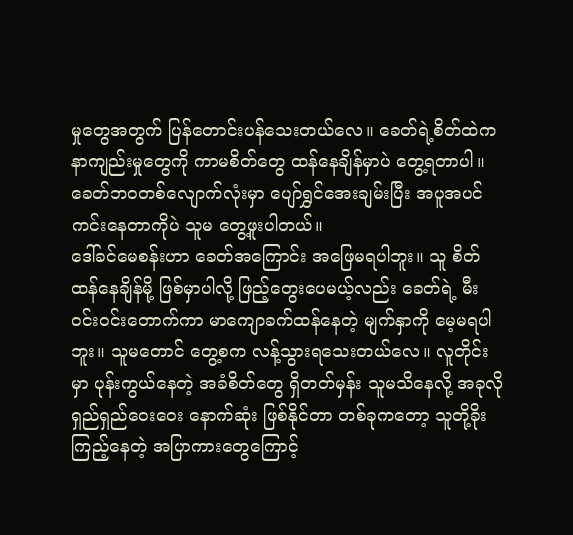မှုတွေအတွက် ပြန်တောင်းပန်သေးတယ်လေ။ ခေတ်ရဲ့စိတ်ထဲက နာကျည်းမှုတွေကို ကာမစိတ်တွေ ထန်နေချိန်မှာပဲ တွေ့ရတာပါ။ ခေတ်ဘဝတစ်လျောက်လုံးမှာ ပျော်ရွှင်အေးချမ်းပြီး အပူအပင်ကင်းနေတာကိုပဲ သူမ တွေ့ဖူးပါတယ်။
ဒေါ်ခင်မေစန်းဟာ ခေတ်အကြောင်း အဖြေမရပါဘူး။ သူ စိတ်ထန်နေချိန်မို့ ဖြစ်မှာပါလို့ ဖြည့်တွေးပေမယ့်လည်း ခေတ်ရဲ့ မီးဝင်းဝင်းတောက်ကာ မာကျောခက်ထန်နေတဲ့ မျက်နှာကို မေ့မရပါဘူး။ သူမတောင် တွေ့စက လန့်သွားရသေးတယ်လေ။ လူတိုင်းမှာ ပုန်းကွယ်နေတဲ့ အခံစိတ်တွေ ရှိတတ်မှန်း သူမသိနေလို့ အခုလို ရှည်ရှည်ဝေးဝေး နောက်ဆုံး ဖြစ်နိုင်တာ တစ်ခုကတော့ သူတို့ခိုးကြည့်နေတဲ့ အပြာကားတွေကြောင့်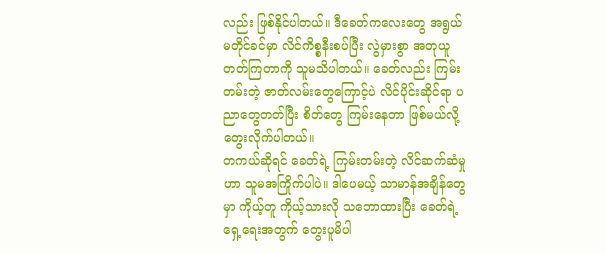လည်း ဖြစ်နိုင်ပါတယ်။ ဒီခေတ်ကလေးတွေ အရွယ်မတိုင်ခင်မှာ လိင်ကိစ္စနီးစပ်ပြီး လွဲမှားစွာ အတုယူတတ်ကြတာကို သူမသိပါတယ်။ ခေတ်လည်း ကြမ်းတမ်းတဲ့ ဇာတ်လမ်းတွေကြောင့်ပဲ လိင်ပိုင်းဆိုင်ရာ ပညာတွေတတ်ပြီး စိတ်တွေ ကြမ်းနေတာ ဖြစ်မယ်လို့ တွေးလိုက်ပါတယ်။
တကယ်ဆိုရင် ခေတ်ရဲ့ ကြမ်းတမ်းတဲ့ လိင်ဆက်ဆံမှုဟာ သူမအကြိုက်ပါပဲ။ ဒါပေမယ့် သာမာန်အချိန်တွေမှာ ကိုယ့်တူ ကိုယ့်သားလို သဘောထားပြီး ခေတ်ရဲ့ရှေ့ရေးအတွက် တွေးပူမိပါ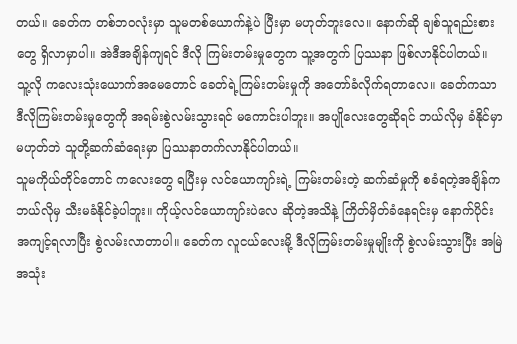တယ်။ ခေတ်က တစ်ဘဝလုံးမှာ သူမတစ်ယောက်နဲ့ပဲ ပြီးမှာ မဟုတ်ဘူးလေ။ နောက်ဆို ချစ်သူရည်းစားတွေ ရှိလာမှာပါ။ အဲဒီအချိန်ကျရင် ဒီလို ကြမ်းတမ်းမှုတွေက သူ့အတွက် ပြဿနာ ဖြစ်လာနိုင်ပါတယ်။ သူ့လို ကလေးသုံးယောက်အမေတောင် ခေတ်ရဲ့ကြမ်းတမ်းမှုကို အတော်ခံလိုက်ရတာလေ။ ခေတ်ကသာ ဒီလိုကြမ်းတမ်းမှုတွေကို အရမ်းစွဲလမ်းသွားရင် မကောင်းပါဘူး။ အပျိုလေးတွေဆိုရင် ဘယ်လိုမှ ခံနိုင်မှာမဟုတ်ဘဲ သူတို့ဆက်ဆံရေးမှာ ပြဿနာတက်လာနိုင်ပါတယ်။
သူမကိုယ်တိုင်တောင် ကလေးတွေ ရပြီးမှ လင်ယောကျာ်းရဲ့ ကြမ်းတမ်းတဲ့ ဆက်ဆံမှုကို စခံရတဲ့အချိန်က ဘယ်လိုမှ သီးမခံနိုင်ခဲ့ပါဘူး။ ကိုယ့်လင်ယောကျာ်းပဲလေ ဆိုတဲ့အသိနဲ့ ကြိတ်မှိတ်ခံနေရင်းမှ နောက်ပိုင်း အကျင့်ရလာပြီး စွဲလမ်းလာတာပါ။ ခေတ်က လူငယ်လေးမို့ ဒီလိုကြမ်းတမ်းမှုမျိုးကို စွဲလမ်းသွားပြီး အမြဲ အသုံး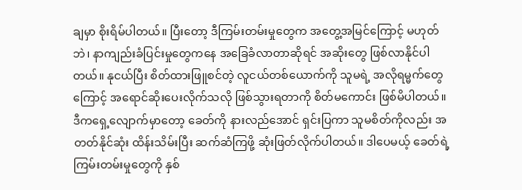ချမှာ စိုးရိမ်ပါတယ်။ ပြီးတော့ ဒီကြမ်းတမ်းမှုတွေက အတွေ့အမြင်ကြောင့် မဟုတ်ဘဲ၊ နာကျည်းခံပြင်းမှုတွေကနေ အခြေခံလာတာဆိုရင် အဆိုးတွေ ဖြစ်လာနိုင်ပါတယ်။ နုငယ်ပြီး စိတ်ထားဖြူစင်တဲ့ လူငယ်တစ်ယောက်ကို သူမရဲ့ အလိုရမ္မက်တွေကြောင့် အရောင်ဆိုးပေးလိုက်သလို ဖြစ်သွားရတာကို စိတ်မကောင်း ဖြစ်မိပါတယ်။ ဒီကရှေ့လျောက်မှာတော့ ခေတ်ကို နားလည်အောင် ရှင်းပြကာ သူမစိတ်ကိုလည်း အတတ်နိုင်ဆုံး ထိန်းသိမ်းပြီး ဆက်ဆံကြဖို့ ဆုံးဖြတ်လိုက်ပါတယ်။ ဒါပေမယ့် ခေတ်ရဲ့ကြမ်းတမ်းမှုတွေကို နှစ်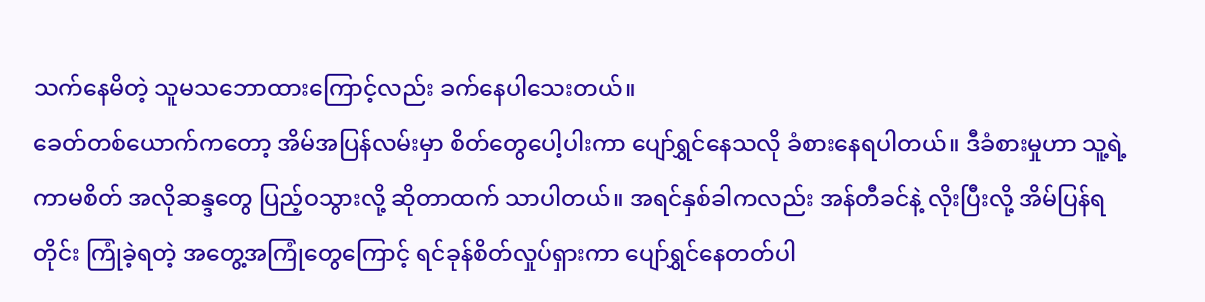သက်နေမိတဲ့ သူမသဘောထားကြောင့်လည်း ခက်နေပါသေးတယ်။
ခေတ်တစ်ယောက်ကတော့ အိမ်အပြန်လမ်းမှာ စိတ်တွေပေါ့ပါးကာ ပျော်ရွှင်နေသလို ခံစားနေရပါတယ်။ ဒီခံစားမှုဟာ သူ့ရဲ့ကာမစိတ် အလိုဆန္ဒတွေ ပြည့်ဝသွားလို့ ဆိုတာထက် သာပါတယ်။ အရင်နှစ်ခါကလည်း အန်တီခင်နဲ့ လိုးပြီးလို့ အိမ်ပြန်ရတိုင်း ကြုံခဲ့ရတဲ့ အတွေ့အကြုံတွေကြောင့် ရင်ခုန်စိတ်လှုပ်ရှားကာ ပျော်ရွှင်နေတတ်ပါ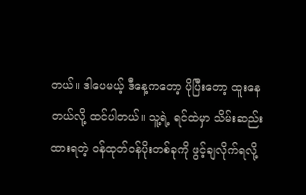တယ်။ ဒါပေမယ့် ဒီနေ့ကတော့ ပိုပြီးတော့ ထူးနေတယ်လို့ ထင်ပါတယ်။ သူ့ရဲ့ ရင်ထဲမှာ သိမ်းဆည်းထားရတဲ့ ဝန်ထုတ်ဝန်ပိုးတစ်ခုကို ဖွင့်ချလိုက်ရလို့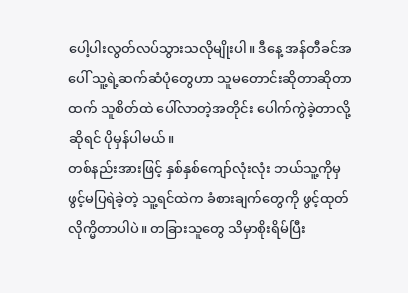ပေါ့ပါးလွတ်လပ်သွားသလိုမျိုးပါ။ ဒီနေ့ အန်တီခင်အပေါ် သူ့ရဲ့ဆက်ဆံပုံတွေဟာ သူမတောင်းဆိုတာဆိုတာထက် သူစိတ်ထဲ ပေါ်လာတဲ့အတိုင်း ပေါက်ကွဲခဲ့တာလို့ဆိုရင် ပိုမှန်ပါမယ်။
တစ်နည်းအားဖြင့် နှစ်နှစ်ကျော်လုံးလုံး ဘယ်သူ့ကိုမှ ဖွင့်မပြရဲခဲ့တဲ့ သူ့ရင်ထဲက ခံစားချက်တွေကို ဖွင့်ထုတ်လိုက္မိတာပါပဲ။ တခြားသူတွေ သိမှာစိုးရိမ်ပြီး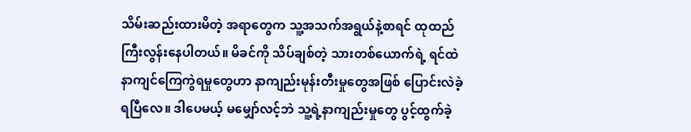သိမ်းဆည်းထားမိတဲ့ အရာတွေက သူ့အသက်အရွယ်နဲ့စာရင် ထုထည်ကြီးလွန်းနေပါတယ်။ မိခင်ကို သိပ်ချစ်တဲ့ သားတစ်ယောက်ရဲ့ ရင်ထဲ နာကျင်ကြေကွဲရမှုတွေဟာ နာကျည်းမုန်းတီးမှုတွေအဖြစ် ပြောင်းလဲခဲ့ရပြီလေ။ ဒါပေမယ့် မမျှော်လင့်ဘဲ သူ့ရဲ့နာကျည်းမှုတွေ ပွင့်ထွက်ခဲ့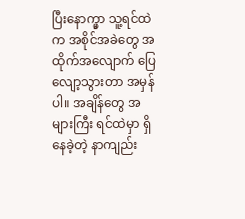ပြီးနောက္မှာ သူ့ရင်ထဲက အစိုင်အခဲတွေ အထိုက်အလျောက် ပြေလျော့သွားတာ အမှန်ပါ။ အချိန်တွေ အများကြီး ရင်ထဲမှာ ရှိနေခဲ့တဲ့ နာကျည်း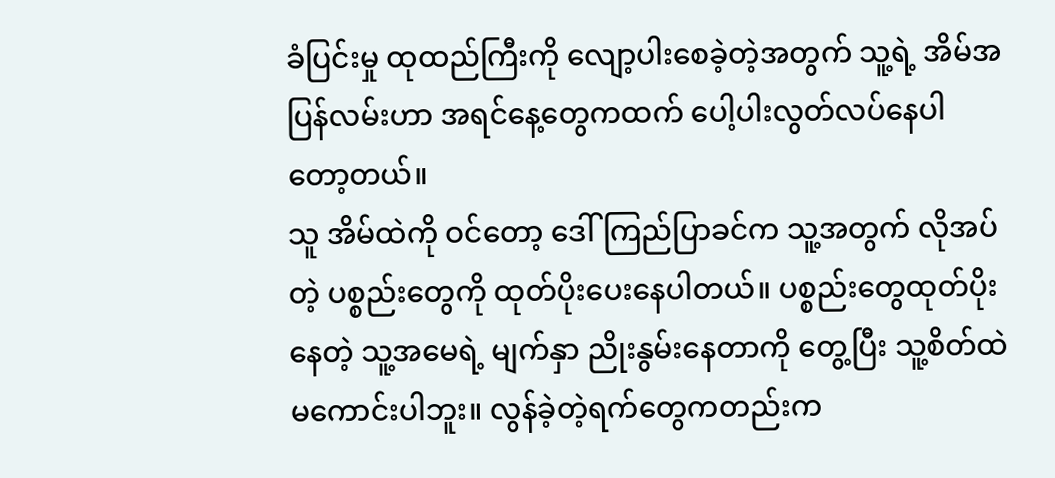ခံပြင်းမှု ထုထည်ကြီးကို လျော့ပါးစေခဲ့တဲ့အတွက် သူ့ရဲ့ အိမ်အပြန်လမ်းဟာ အရင်နေ့တွေကထက် ပေါ့ပါးလွတ်လပ်နေပါတော့တယ်။
သူ အိမ်ထဲကို ဝင်တော့ ဒေါ်ကြည်ပြာခင်က သူ့အတွက် လိုအပ်တဲ့ ပစ္စည်းတွေကို ထုတ်ပိုးပေးနေပါတယ်။ ပစ္စည်းတွေထုတ်ပိုးနေတဲ့ သူ့အမေရဲ့ မျက်နှာ ညိုးနွမ်းနေတာကို တွေ့ပြီး သူ့စိတ်ထဲ မကောင်းပါဘူး။ လွန်ခဲ့တဲ့ရက်တွေကတည်းက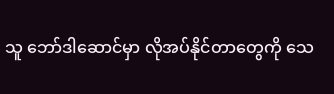သူ ဘော်ဒါဆောင်မှာ လိုအပ်နိုင်တာတွေကို သေ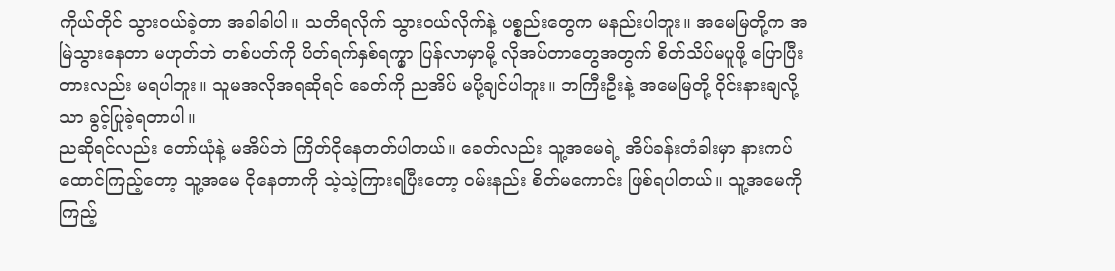ကိုယ်တိုင် သွားဝယ်ခဲ့တာ အခါခါပါ။ သတိရလိုက် သွားဝယ်လိုက်နဲ့ ပစ္စည်းတွေက မနည်းပါဘူး။ အမေမြတို့က အမြဲသွားနေတာ မဟုတ်ဘဲ တစ်ပတ်ကို ပိတ်ရက်နှစ်ရက္မှာ ပြန်လာမှာမို့ လိုအပ်တာတွေအတွက် စိတ်သိပ်မပူဖို့ ပြောပြီးတားလည်း မရပါဘူး။ သူမအလိုအရဆိုရင် ခေတ်ကို ညအိပ် မပို့ချင်ပါဘူး။ ဘကြီးဦးနဲ့ အမေမြတို့ ဝိုင်းနားချလို့သာ ခွင့်ပြုခဲ့ရတာပါ။
ညဆိုရင်လည်း တော်ယုံနဲ့ မအိပ်ဘဲ ကြိတ်ငိုနေတတ်ပါတယ်။ ခေတ်လည်း သူ့အမေရဲ့ အိပ်ခန်းတံခါးမှာ နားကပ်ထောင်ကြည့်တော့ သူ့အမေ ငိုနေတာကို သဲ့သဲ့ကြားရပြီးတော့ ဝမ်းနည်း စိတ်မကောင်း ဖြစ်ရပါတယ်။ သူ့အမေကို ကြည့်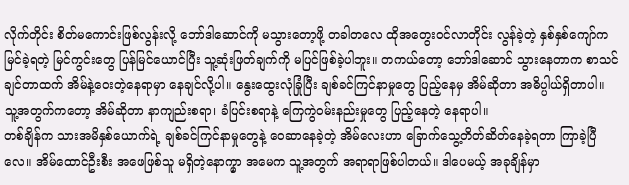လိုက်တိုင်း စိတ်မကောင်းဖြစ်လွန်းလို့ ဘော်ဒါဆောင်ကို မသွားတော့ဖို့ တခါတလေ ထိုအတွေးဝင်လာတိုင်း လွန်ခဲ့တဲ့ နှစ်နှစ်ကျော်က မြင်ခဲ့ရတဲ့ မြင်ကွင်းတွေ ပြန်မြင်ယောင်ပြီး သူ့ဆုံးဖြတ်ချက်ကို မပြင်ဖြစ်ခဲ့ပါဘူး။ တကယ်တော့ ဘော်ဒါဆောင် သွားနေတာက စာသင်ချင်တာထက် အိမ်နဲ့ဝေးတဲ့နေရာမှာ နေချင်လို့ပါ။ နွေးထွေးလုံခြုံပြီး ချစ်ခင်ကြင်နာမှုတွေ ပြည့်နေမှ အိမ်ဆိုတာ အဓိပ္ပါယ်ရှိတာပါ။ သူ့အတွက်ကတော့ အိမ်ဆိုတာ နာကျည်းစရာ၊ ခံပြင်းစရာနဲ့ ကြေကွဲဝမ်းနည်းမှုတွေ ပြည့်နေတဲ့ နေရာပါ။
တစ်ချိန်က သားအမိနှစ်ယောက်ရဲ့ ချစ်ခင်ကြင်နာမှုတွေနဲ့ ဝေဆာနေခဲ့တဲ့ အိမ်လေးဟာ ခြောက်သွေ့တိတ်ဆိတ်နေခဲ့ရတာ ကြာခဲ့ပြီလေ။ အိမ်ထောင်ဦးစီး အဖေဖြစ်သူ မရှိတဲ့နောက္မှာ အမေက သူ့အတွက် အရာရာဖြစ်ပါတယ်။ ဒါပေမယ့် အခုချိန်မှာ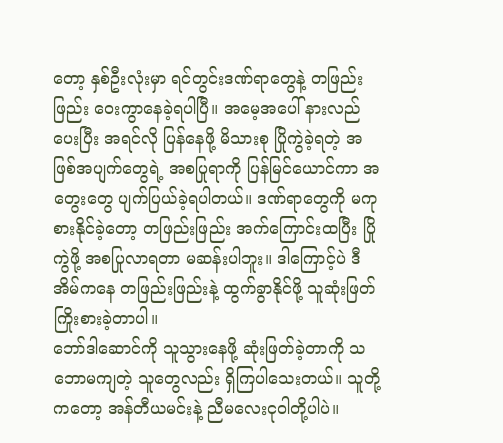တော့ နှစ်ဦးလုံးမှာ ရင်တွင်းဒဏ်ရာတွေနဲ့ တဖြည်းဖြည်း ဝေးကွာနေခဲ့ရပါပြီ။ အမေ့အပေါ် နားလည်ပေးပြီး အရင်လို ပြန်နေဖို့ မိသားစု ပြိုကွဲခဲ့ရတဲ့ အဖြစ်အပျက်တွေရဲ့ အစပြုရာကို ပြန်မြင်ယောင်ကာ အတွေးတွေ ပျက်ပြယ်ခဲ့ရပါတယ်။ ဒဏ်ရာတွေကို မကုစားနိုင်ခဲ့တော့ တဖြည်းဖြည်း အက်ကြောင်းထပြီး ပြိုကွဲဖို့ အစပြုလာရတာ မဆန်းပါဘူး။ ဒါကြောင့်ပဲ ဒီအိမ်ကနေ တဖြည်းဖြည်းနဲ့ ထွက်ခွာနိုင်ဖို့ သူဆုံးဖြတ် ကြိုးစားခဲ့တာပါ။
ဘော်ဒါဆောင်ကို သူသွားနေဖို့ ဆုံးဖြတ်ခဲ့တာကို သဘောမကျတဲ့ သူတွေလည်း ရှိကြပါသေးတယ်။ သူတို့ကတော့ အန်တီယမင်းနဲ့ ညီမလေးငုဝါတို့ပါပဲ။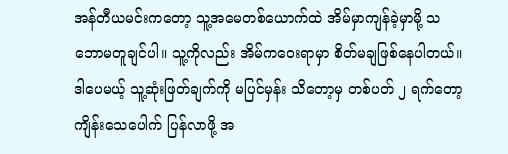အန်တီယမင်းကတော့ သူ့အမေတစ်ယောက်ထဲ အိမ်မှာကျန်ခဲ့မှာမို့ သဘောမတူချင်ပါ။ သူ့ကိုလည်း အိမ်ကဝေးရာမှာ စိတ်မချဖြစ်နေပါတယ်။ ဒါပေမယ့် သူ့ဆုံးဖြတ်ချက်ကို မပြင်မှန်း သိတော့မှ တစ်ပတ် ၂ ရက်တော့ ကျိန်းသေပေါက် ပြန်လာဖို့ အ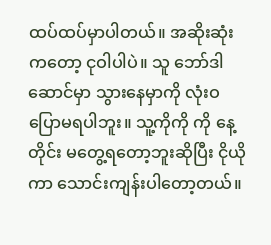ထပ်ထပ်မှာပါတယ်။ အဆိုးဆုံးကတော့ ငုဝါပါပဲ။ သူ ဘော်ဒါဆောင်မှာ သွားနေမှာကို လုံးဝပြောမရပါဘူး။ သူ့ကိုကို ကို နေ့တိုင်း မတွေ့ရတော့ဘူးဆိုပြီး ငိုယိုကာ သောင်းကျန်းပါတော့တယ်။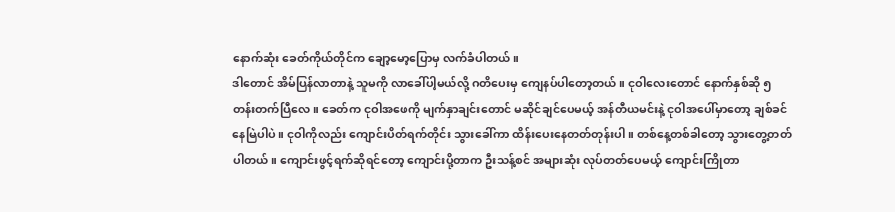နောက်ဆုံး ခေတ်ကိုယ်တိုင်က ချော့မော့ပြောမှ လက်ခံပါတယ်။
ဒါတောင် အိမ်ပြန်လာတာနဲ့ သူမကို လာခေါ်ပါ့မယ်လို့ ဂတိပေးမှ ကျေနပ်ပါတော့တယ်။ ငုဝါလေးတောင် နောက်နှစ်ဆို ၅ တန်းတက်ပြီလေ။ ခေတ်က ငုဝါအဖေကို မျက်နှာချင်းတောင် မဆိုင်ချင်ပေမယ့် အန်တီယမင်းနဲ့ ငုဝါအပေါ်မှာတော့ ချစ်ခင်နေမြဲပါပဲ။ ငုဝါကိုလည်း ကျောင်းပိတ်ရက်တိုင်း သွားခေါ်ကာ ထိန်းပေးနေတတ်တုန်းပါ။ တစ်နေ့တစ်ခါတော့ သွားတွေ့တတ်ပါတယ်။ ကျောင်းဖွင့်ရက်ဆိုရင်တော့ ကျောင်းပို့တာက ဦးသန့်စင် အများဆုံး လုပ်တတ်ပေမယ့် ကျောင်းကြိုတာ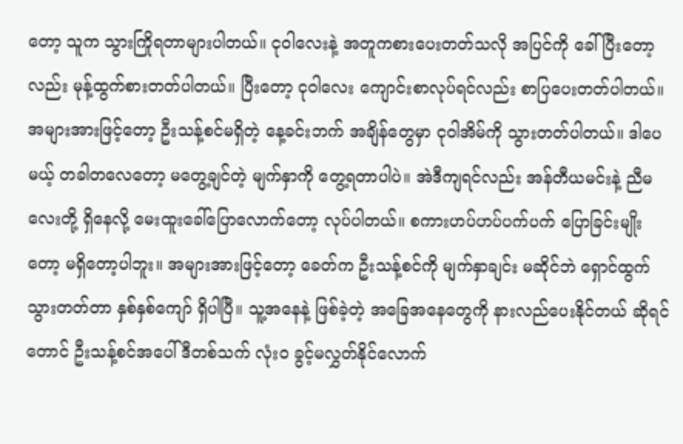တော့ သူက သွားကြိုရတာများပါတယ်။ ငုဝါလေးနဲ့ အတူကစားပေးတတ်သလို အပြင်ကို ခေါ်ပြီးတော့လည်း မုန့်ထွက်စားတတ်ပါတယ်။ ပြီးတော့ ငုဝါလေး ကျောင်းစာလုပ်ရင်လည်း စာပြပေးတတ်ပါတယ်။
အများအားဖြင့်တော့ ဦးသန့်စင်မရှိတဲ့ နေ့ခင်းဘက် အချိန်တွေမှာ ငုဝါအိမ်ကို သွားတတ်ပါတယ်။ ဒါပေမယ့် တခါတလေတော့ မတွေ့ချင်တဲ့ မျက်နှာကို တွေ့ရတာပါပဲ။ အဲဒီကျရင်လည်း အန်တီယမင်းနဲ့ ညီမလေးတို့ ရှိနေလို့ မေးထူးခေါ်ပြောလောက်တော့ လုပ်ပါတယ်။ စကားဟပ်ဟပ်ပက်ပက် ပြောခြင်းမျိုးတော့ မရှိတော့ပါဘူး။ အများအားဖြင့်တော့ ခေတ်က ဦးသန့်စင်ကို မျက်နှာချင်း မဆိုင်ဘဲ ရှောင်ထွက်သွားတတ်တာ နှစ်နှစ်ကျော် ရှိပါပြီ။ သူ့အနေနဲ့ ဖြစ်ခဲ့တဲ့ အခြေအနေတွေကို နားလည်ပေးနိုင်တယ် ဆိုရင်တောင် ဦးသန့်စင်အပေါ် ဒီတစ်သက် လုံးဝ ခွင့်မလွှတ်နိုင်လောက်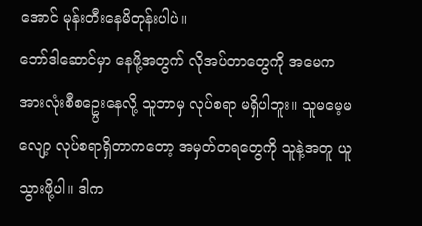အောင် မုန်းတီးနေမိတုန်းပါပဲ။
ဘော်ဒါဆောင်မှာ နေဖို့အတွက် လိုအပ်တာတွေကို အမေက အားလုံးစီစဥ္ပေးနေလို့ သူဘာမှ လုပ်စရာ မရှိပါဘူး။ သူမမေ့မလျော့ လုပ်စရာရှိတာကတော့ အမှတ်တရတွေကို သူနဲ့အတူ ယူသွားဖို့ပါ။ ဒါက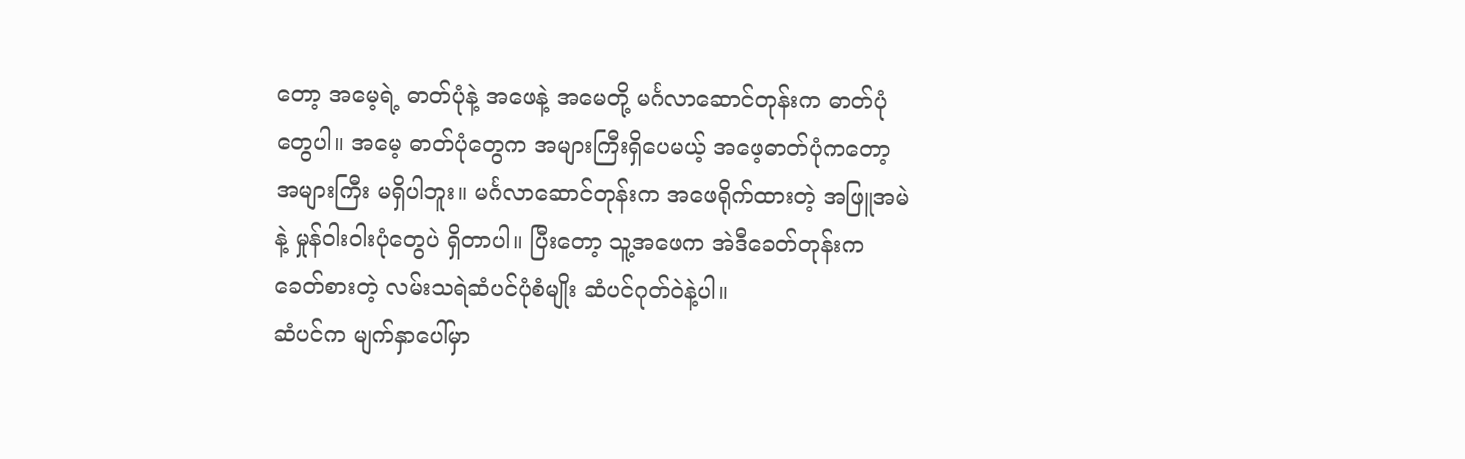တော့ အမေ့ရဲ့ ဓာတ်ပုံနဲ့ အဖေနဲ့ အမေတို့ မင်္ဂလာဆောင်တုန်းက ဓာတ်ပုံတွေပါ။ အမေ့ ဓာတ်ပုံတွေက အများကြီးရှိပေမယ့် အဖေ့ဓာတ်ပုံကတော့ အများကြီး မရှိပါဘူး။ မင်္ဂလာဆောင်တုန်းက အဖေရိုက်ထားတဲ့ အဖြူအမဲနဲ့ မှုန်ဝါးဝါးပုံတွေပဲ ရှိတာပါ။ ပြီးတော့ သူ့အဖေက အဲဒီခေတ်တုန်းက ခေတ်စားတဲ့ လမ်းသရဲဆံပင်ပုံစံမျိုး ဆံပင်ဂုတ်ဝဲနဲ့ပါ။
ဆံပင်က မျက်နှာပေါ်မှာ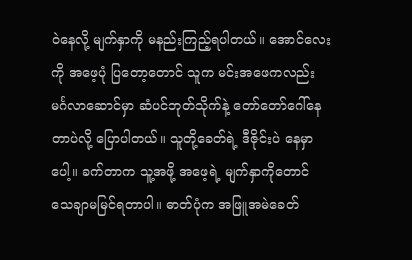ဝဲနေလို့ မျက်နှာကို မနည်းကြည့်ရပါတယ်။ အောင်လေးကို အဖေ့ပုံ ပြတော့တောင် သူက မင်းအဖေကလည်း မင်္ဂလာဆောင်မှာ ဆံပင်ဘုတ်သိုက်နဲ့ တော်တော်ဂေါ်နေတာပဲလို့ ပြောပါတယ်။ သူတို့ခေတ်ရဲ့ ဒီဇိုင်းပဲ နေမှာပေါ့။ ခက်တာက သူ့အဖို့ အဖေ့ရဲ့ မျက်နှာကိုတောင် သေချာမမြင်ရတာပါ။ ဓာတ်ပုံက အဖြူအမဲခေတ်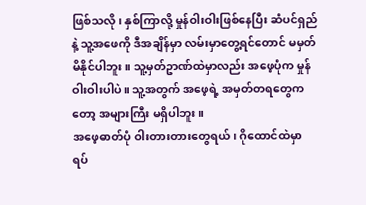ဖြစ်သလို၊ နှစ်ကြာလို့ မှုန်ဝါးဝါးဖြစ်နေပြီး ဆံပင်ရှည်နဲ့ သူ့အဖေကို ဒီအချိန်မှာ လမ်းမှာတွေ့ရင်တောင် မမှတ်မိနိုင်ပါဘူး။ သူ့မှတ်ဥာဏ်ထဲမှာလည်း အဖေ့ပုံက မှုန်ဝါးဝါးပါပဲ။ သူ့အတွက် အဖေ့ရဲ့ အမှတ်တရတွေကတော့ အများကြီး မရှိပါဘူး။
အဖေ့ဓာတ်ပုံ ဝါးတားတားတွေရယ်၊ ဂိုထောင်ထဲမှာ ရပ်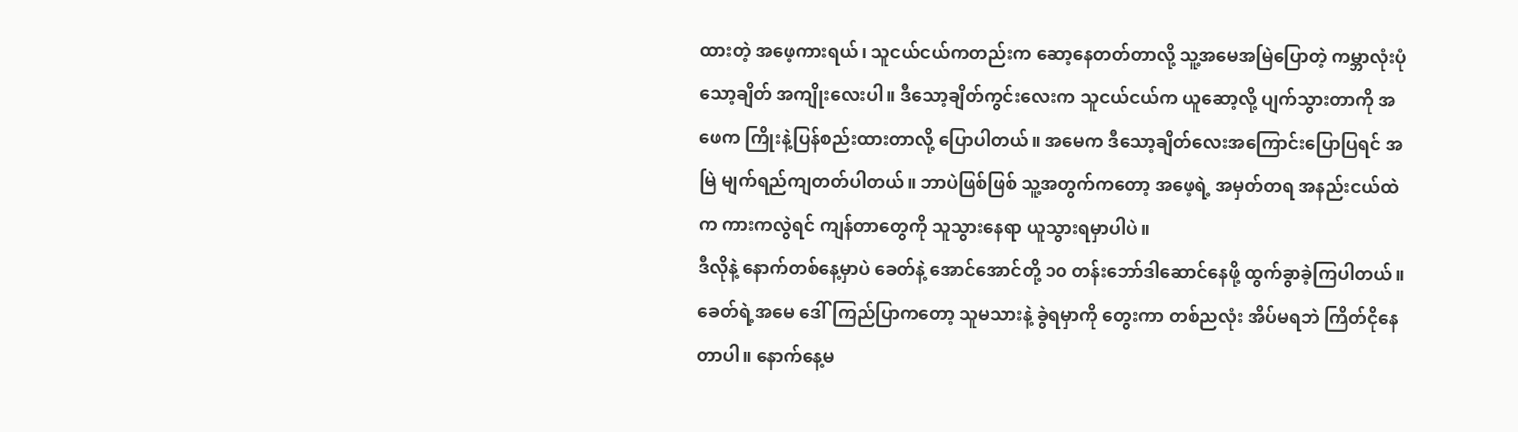ထားတဲ့ အဖေ့ကားရယ်၊ သူငယ်ငယ်ကတည်းက ဆော့နေတတ်တာလို့ သူ့အမေအမြဲပြောတဲ့ ကမ္ဘာလုံးပုံ သော့ချိတ် အကျိုးလေးပါ။ ဒီသော့ချိတ်ကွင်းလေးက သူငယ်ငယ်က ယူဆော့လို့ ပျက်သွားတာကို အဖေက ကြိုးနဲ့ပြန်စည်းထားတာလို့ ပြောပါတယ်။ အမေက ဒီသော့ချိတ်လေးအကြောင်းပြောပြရင် အမြဲ မျက်ရည်ကျတတ်ပါတယ်။ ဘာပဲဖြစ်ဖြစ် သူ့အတွက်ကတော့ အဖေ့ရဲ့ အမှတ်တရ အနည်းငယ်ထဲက ကားကလွဲရင် ကျန်တာတွေကို သူသွားနေရာ ယူသွားရမှာပါပဲ။
ဒီလိုနဲ့ နောက်တစ်နေ့မှာပဲ ခေတ်နဲ့ အောင်အောင်တို့ ၁၀ တန်းဘော်ဒါဆောင်နေဖို့ ထွက်ခွာခဲ့ကြပါတယ်။ ခေတ်ရဲ့အမေ ဒေါ်ကြည်ပြာကတော့ သူမသားနဲ့ ခွဲရမှာကို တွေးကာ တစ်ညလုံး အိပ်မရဘဲ ကြိတ်ငိုနေတာပါ။ နောက်နေ့မ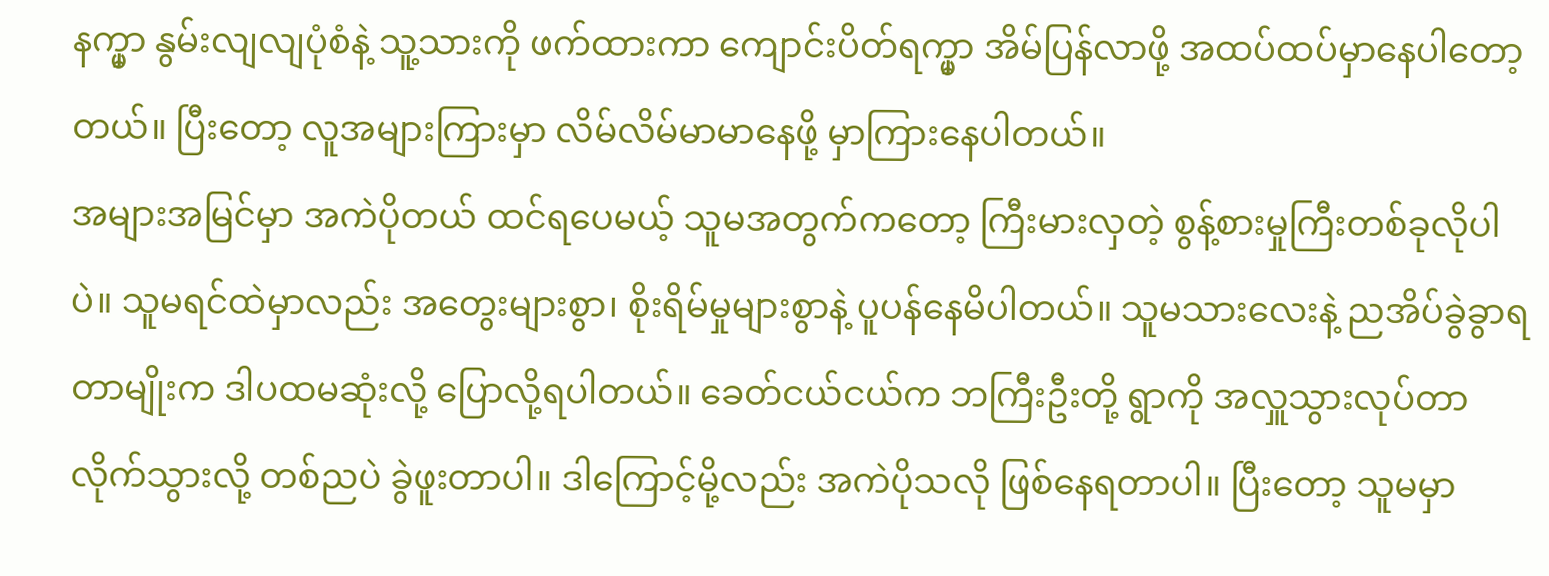နက္မှာ နွမ်းလျလျပုံစံနဲ့ သူ့သားကို ဖက်ထားကာ ကျောင်းပိတ်ရက္မှာ အိမ်ပြန်လာဖို့ အထပ်ထပ်မှာနေပါတော့တယ်။ ပြီးတော့ လူအများကြားမှာ လိမ်လိမ်မာမာနေဖို့ မှာကြားနေပါတယ်။
အများအမြင်မှာ အကဲပိုတယ် ထင်ရပေမယ့် သူမအတွက်ကတော့ ကြီးမားလှတဲ့ စွန့်စားမှုကြီးတစ်ခုလိုပါပဲ။ သူမရင်ထဲမှာလည်း အတွေးများစွာ၊ စိုးရိမ်မှုများစွာနဲ့ ပူပန်နေမိပါတယ်။ သူမသားလေးနဲ့ ညအိပ်ခွဲခွာရတာမျိုးက ဒါပထမဆုံးလို့ ပြောလို့ရပါတယ်။ ခေတ်ငယ်ငယ်က ဘကြီးဦးတို့ ရွာကို အလှူသွားလုပ်တာ လိုက်သွားလို့ တစ်ညပဲ ခွဲဖူးတာပါ။ ဒါကြောင့်မို့လည်း အကဲပိုသလို ဖြစ်နေရတာပါ။ ပြီးတော့ သူမမှာ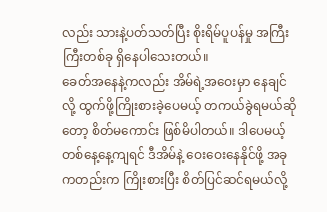လည်း သားနဲ့ပတ်သတ်ပြီး စိုးရိမ်ပူပန်မှု အကြီးကြီးတစ်ခု ရှိနေပါသေးတယ်။
ခေတ်အနေနဲ့ကလည်း အိမ်ရဲ့အဝေးမှာ နေချင်လို့ ထွက်ဖို့ကြိုးစားခဲ့ပေမယ့် တကယ်ခွဲရမယ်ဆိုတော့ စိတ်မကောင်း ဖြစ်မိပါတယ်။ ဒါပေမယ့် တစ်နေ့နေ့ကျရင် ဒီအိမ်နဲ့ ဝေးဝေးနေနိုင်ဖို့ အခုကတည်းက ကြိုးစားပြီး စိတ်ပြင်ဆင်ရမယ်လို့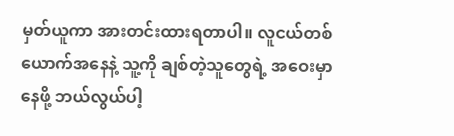မှတ်ယူကာ အားတင်းထားရတာပါ။ လူငယ်တစ်ယောက်အနေနဲ့ သူ့ကို ချစ်တဲ့သူတွေရဲ့ အဝေးမှာ နေဖို့ ဘယ်လွယ်ပါ့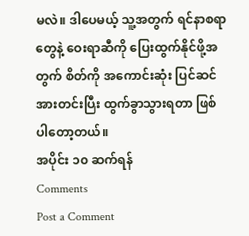မလဲ။ ဒါပေမယ့် သူ့အတွက် ရင်နာစရာတွေနဲ့ ဝေးရာဆီကို ပြေးထွက်နိုင်ဖို့အတွက် စိတ်ကို အကောင်းဆုံး ပြင်ဆင်အားတင်းပြီး ထွက်ခွာသွားရတာ ဖြစ်ပါတော့တယ်။
အပိုင်း ၁၀ ဆက်ရန်
Comments
Post a Comment